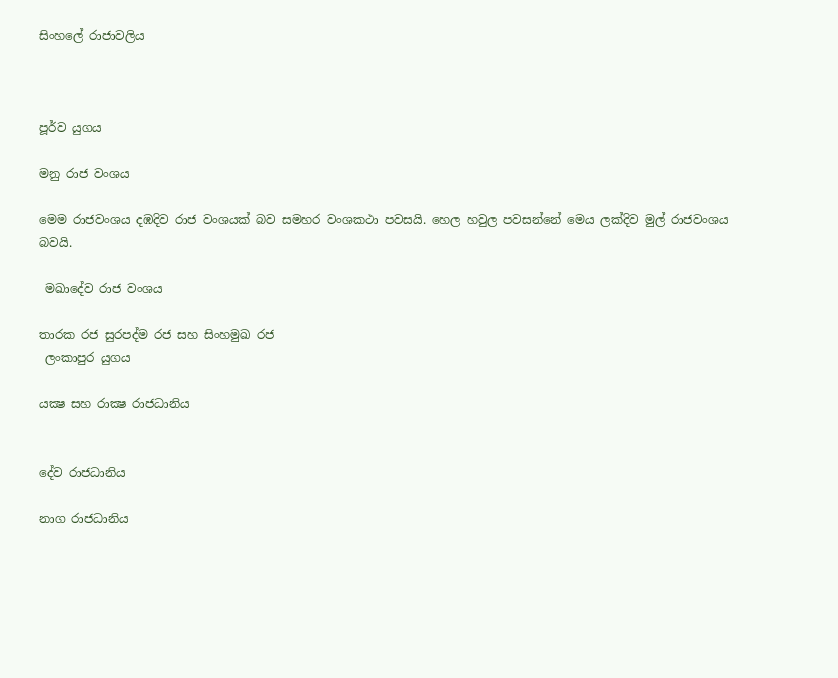සිංහලේ රාජාවලිය



පූර්ව යුගය

මනු රාජ වංශය

මෙම රාජවංශය දඹදිව රාජ වංශයක් බව සමහර වංශකථා පවසයි. හෙල හවුල පවසන්නේ මෙය ලක්දිව මුල් රාජවංශය බවයි.

 මඛාදේව රාජ වංශය

තාරක රජ සුරපද්ම රජ සහ සිංහමුඛ රජ
 ලංකාපුර යුගය

යක්‍ෂ සහ රාක්‍ෂ රාජධානිය


දේව රාජධානිය

නාග රාජධානිය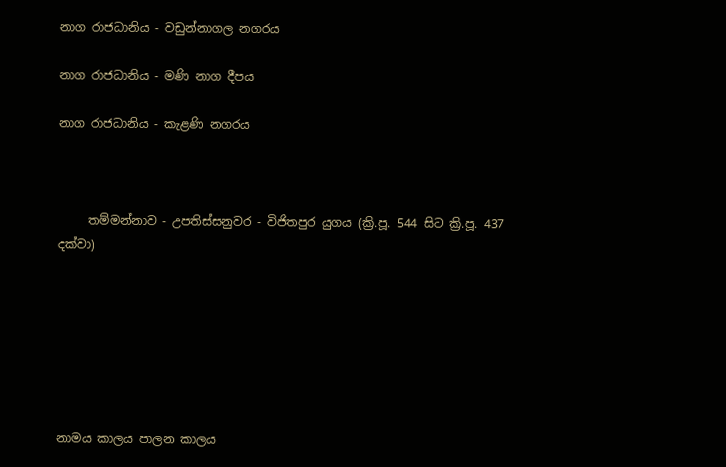නාග රාජධානිය - වඩුන්නාගල නගරය

නාග රාජධානිය - මණි නාග දීපය

නාග රාජධානිය - කැළණි නගරය



     තම්මන්නාව - උපතිස්සනුවර - විජිතපුර යුගය (ක්‍රි.පූ. 544 සිට ක්‍රි.පූ. 437 දක්වා)







නාමය කාලය පාලන කාලය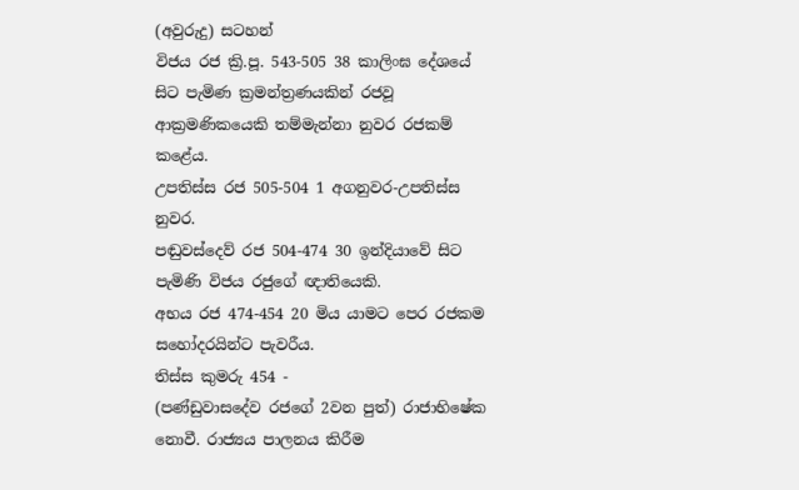(අවුරුදු) සටහන්
විජය රජ ක්‍රි.පූ. 543-505 38 කාලිංඝ දේශයේ සිට පැමිණ ක්‍රමන්ත්‍රණයකින් රජවූ ආක්‍රමණිකයෙකි තම්මැන්නා නුවර රජකම් කළේය.
උපතිස්ස රජ 505-504 1 අගනුවර-උපතිස්ස නුවර.
පඬුවස්දෙව් රජ 504-474 30 ඉන්දියාවේ සිට පැමිණි විජය රජුගේ ඥාතියෙකි.
අභය රජ 474-454 20 මිය යාමට පෙර රජකම සහෝදරයින්ට පැවරීය.
තිස්ස කුමරු 454 -
(පණ්ඩුවාසදේව රජගේ 2වන පුත්) රාජාභිෂේක නොවී. රාජ්‍යය පාලනය කිරීම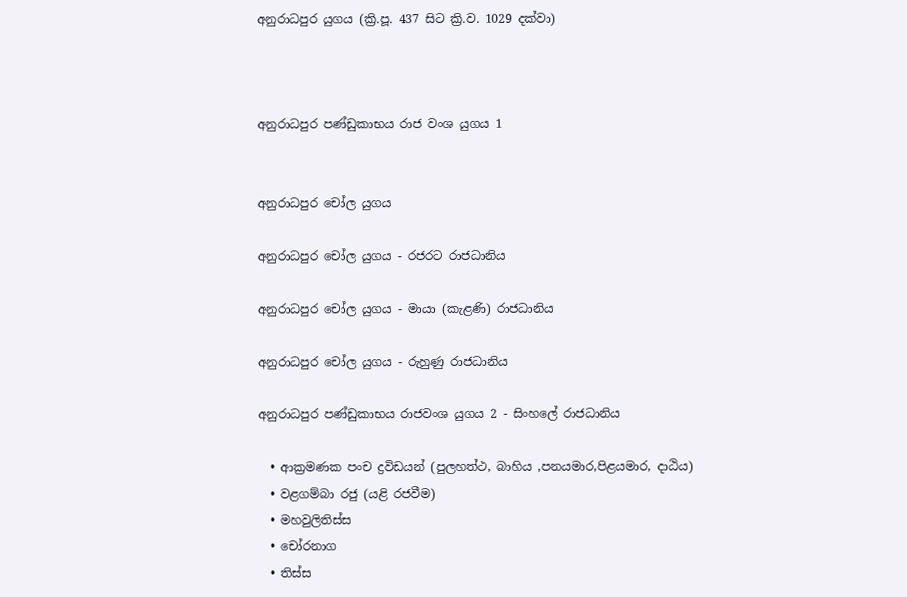අනුරාධපුර යුගය (ක්‍රි.පූ. 437 සිට ක්‍රි.ව. 1029 දක්වා)



අනුරාධපුර පණ්ඩුකාභය රාජ වංශ යුගය 1


අනුරාධපුර චෝල යුගය

අනුරාධපුර චෝල යුගය - රජරට රාජධානිය

අනුරාධපුර චෝල යුගය - මායා (කැළණි) රාජධානිය

අනුරාධපුර චෝල යුගය - රුහුණු රාජධානිය

අනුරාධපුර පණ්ඩුකාභය රාජවංශ යුගය 2 - සිංහලේ රාජධානිය

  • ආක්‍රමණක පංච ද්‍රවිඩයන් (පුලහත්ථ, බාහිය ,පනයමාර,පිළයමාර, දාඨිය)
  • වළගම්බා රජු (යළි රජවීම)
  • මහවුලිතිස්ස
  • චෝරනාග
  • තිස්ස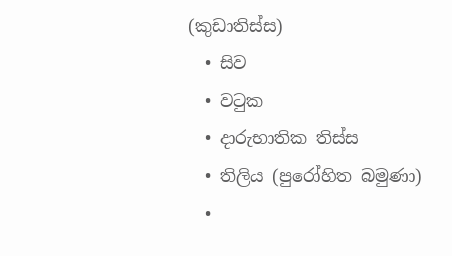(කුඩාතිස්ස)
  • සිව
  • වටුක
  • දාරුභාතික තිස්ස
  • තිලිය (පුරෝහිත බමුණා)
  •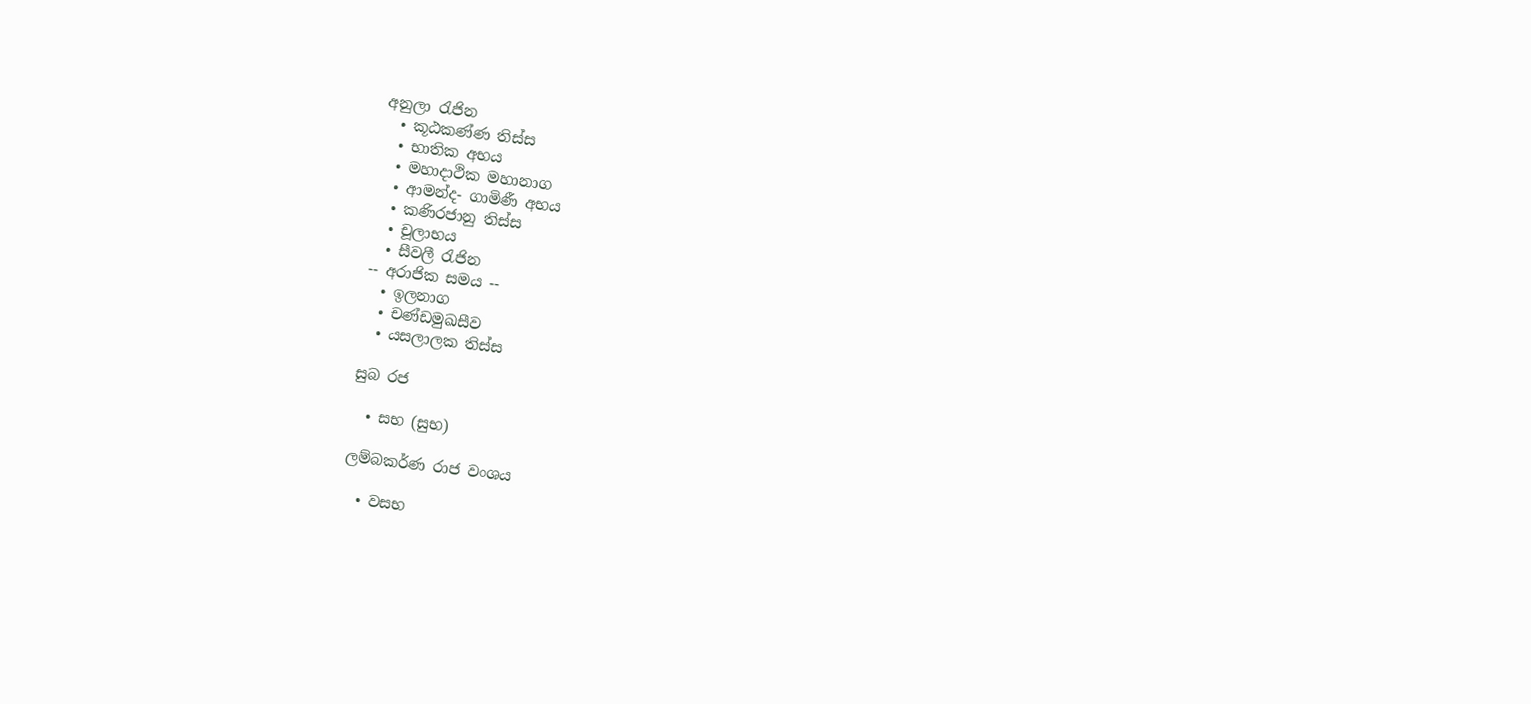අනුලා රැජින
  • කූඨකණ්ණ තිස්ස
  • භාතික අභය
  • මහාදාථික මහානාග
  • ආමන්ද- ගාමිණී අභය
  • කණිරජානු තිස්ස
  • චූලාභය
  • සීවලී රැජින
-- අරාජික සමය --
  • ඉලනාග
  • චණ්ඩමුඛසීව
  • යසලාලක තිස්ස

සුබ රජ

  • සභ (සුභ)

ලම්බකර්ණ රාජ වංශය

  • වසභ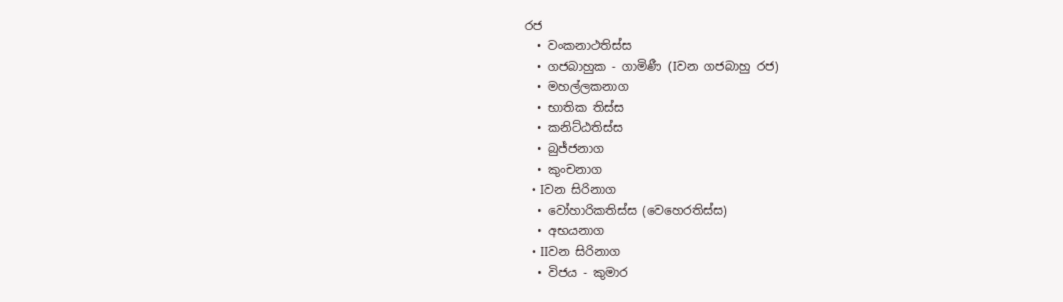රජ
  • වංකනාථතිස්ස
  • ගජබාහුක - ගාමිණී (Iවන ගජබාහු රජ)
  • මහල්ලකනාග
  • භාතික තිස්ස
  • කනිට්ඨතිස්ස
  • බුජ්ජනාග
  • කුංචනාග
  • Iවන සිරිනාග
  • වෝහාරිකතිස්ස (වෙහෙරතිස්ස)
  • අභයනාග
  • IIවන සිරිනාග
  • විජය - කුමාර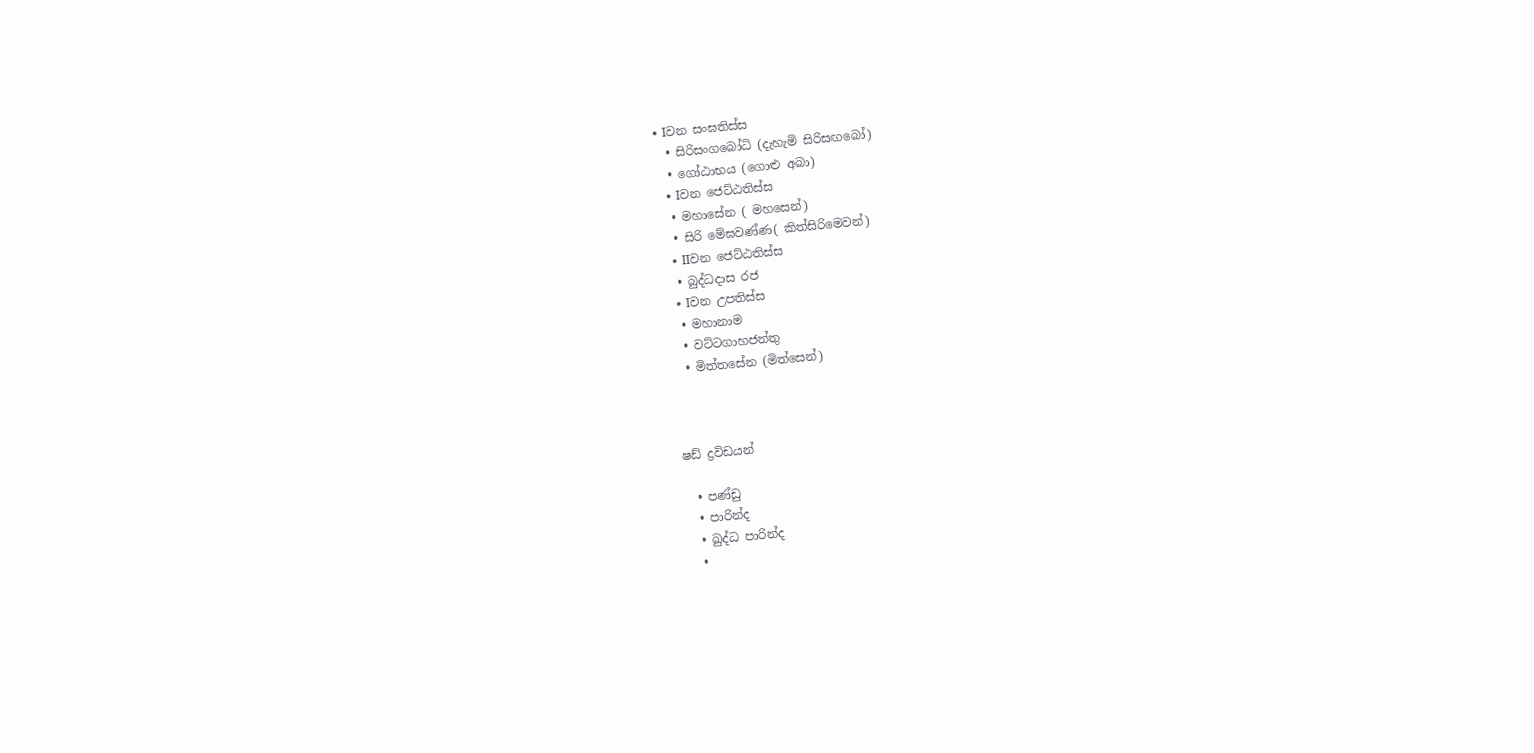• Iවන සංඝතිස්ස
  • සිරිසංගබෝධි (දැහැමි සිරිසඟබෝ)
  • ගෝඨාභය (ගොළු අබා)
  • Iවන ජෙට්ඨතිස්ස
  • මහාසේන ( මහසෙන්)
  • සිරි මේඝවණ්ණ( කිත්සිරිමෙවන්)
  • IIවන ජෙට්ඨතිස්ස
  • බුද්ධදාස රජ
  • Iවන උපතිස්ස
  • මහානාම
  • වට්ටගාහජන්තු
  • මිත්තසේන (මිත්සෙන්)



ෂඩ් ද්‍රවිඩයන්

  • පණ්ඩු
  • පාරින්ද
  • ඛුද්ධ පාරින්ද
  •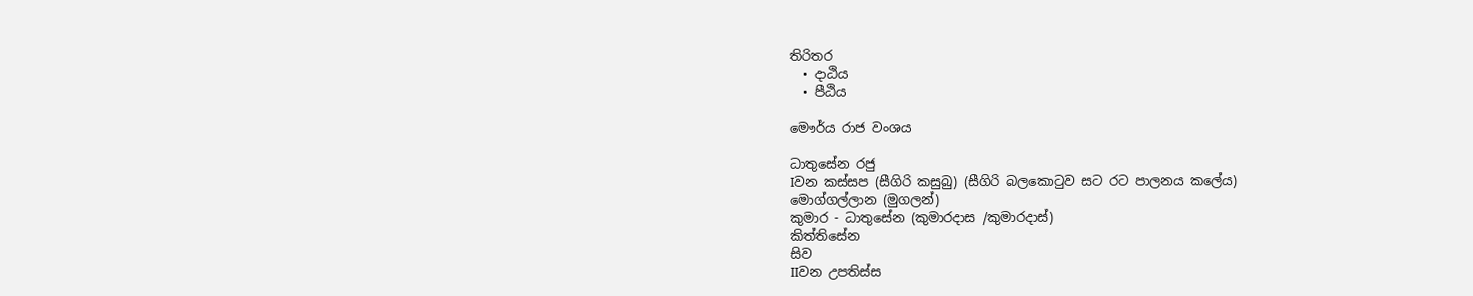තිරිතර
  • දාඨිය
  • පීඨිය

මෞර්ය රාජ වංශය

ධාතුසේන රජු
Iවන කස්සප (සීගිරි කසුබු) (සීගිරි බලකොටුව සට රට පාලනය කලේය)
මොග්ගල්ලාන (මුගලන්)
කුමාර - ධාතුසේන (කුමාරදාස /කුමාරදාස්)
කිත්තිසේන
සිව
IIවන උපතිස්ස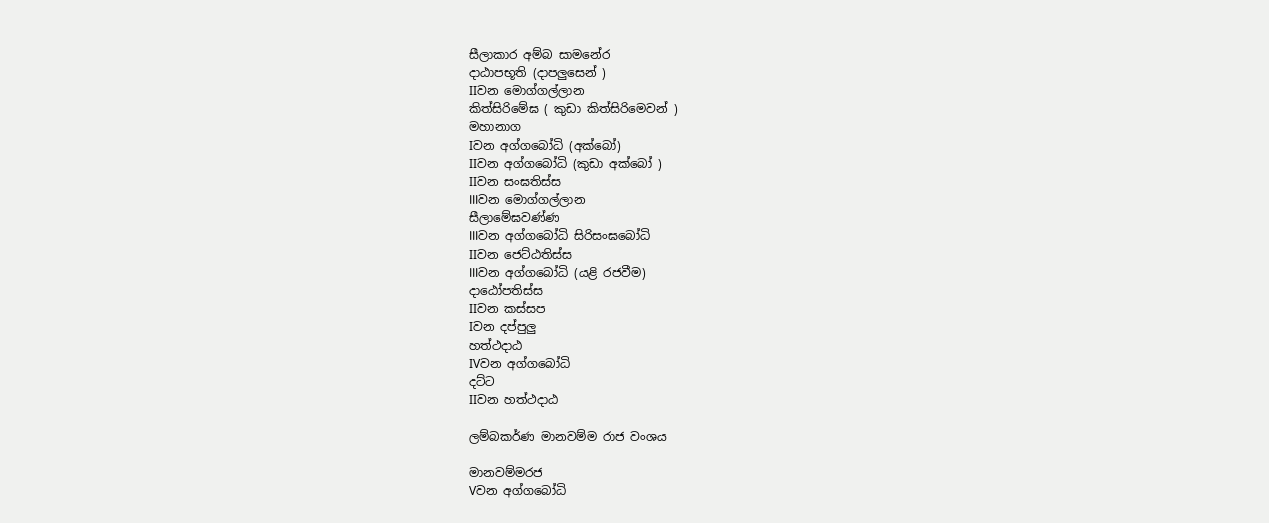සීලාකාර අම්බ සාමනේර
දාඨාපභූති (දාපලුසෙන් )
IIවන මොග්ගල්ලාන
කිත්සිරිමේඝ ( කුඩා කිත්සිරිමෙවන් )
මහානාග
Iවන අග්ගබෝධි (අක්බෝ)
IIවන අග්ගබෝධි (කුඩා අක්බෝ )
IIවන සංඝතිස්ස
IIIවන මොග්ගල්ලාන
සීලාමේඝවණ්ණ
IIIවන අග්ගබෝධි සිරිසංඝබෝධි
IIවන ජෙට්ඨතිස්ස
IIIවන අග්ගබෝධි (යළි රජවීම)
දාඨෝපතිස්ස
IIවන කස්සප
Iවන දප්පුලු
හත්ථදාඨ
IVවන අග්ගබෝධි
දට්ට
IIවන හත්ථදාඨ

ලම්බකර්ණ මානවම්ම රාජ වංශය

මානවම්මරජ
Vවන අග්ගබෝධි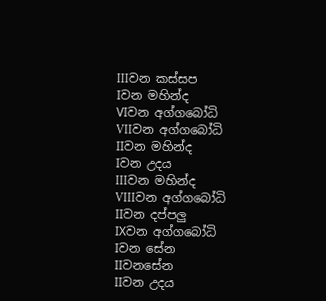IIIවන කස්සප
Iවන මහින්ද
VIවන අග්ගබෝධි
VIIවන අග්ගබෝධි
IIවන මහින්ද
Iවන උදය
IIIවන මහින්ද
VIIIවන අග්ගබෝධි
IIවන දප්පලු
IXවන අග්ගබෝධි
Iවන සේන
IIවනසේන
IIවන උදය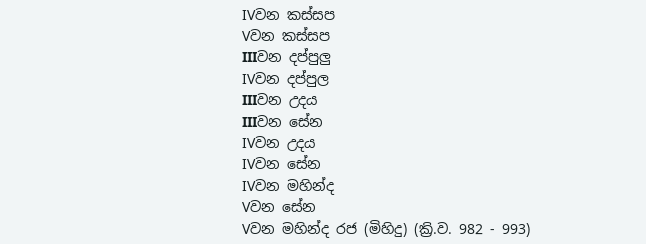IVවන කස්සප
Vවන කස්සප
IIIවන දප්පුලු
IVවන දප්පුල
IIIවන උදය
IIIවන සේන
IVවන උදය
IVවන සේන
IVවන මහින්ද
Vවන සේන
Vවන මහින්ද රජ (මිහිදු) (ක්‍රි.ව. 982 - 993)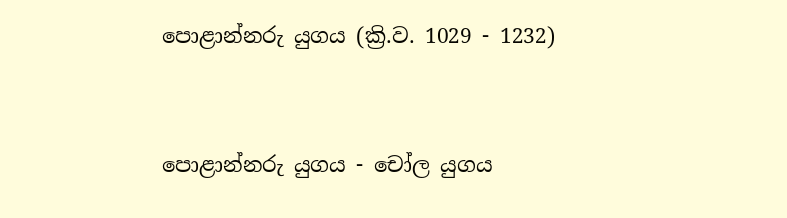පොළාන්නරු යුගය (ක්‍රි.ව. 1029 - 1232)



පොළාන්නරු යුගය - චෝල යුගය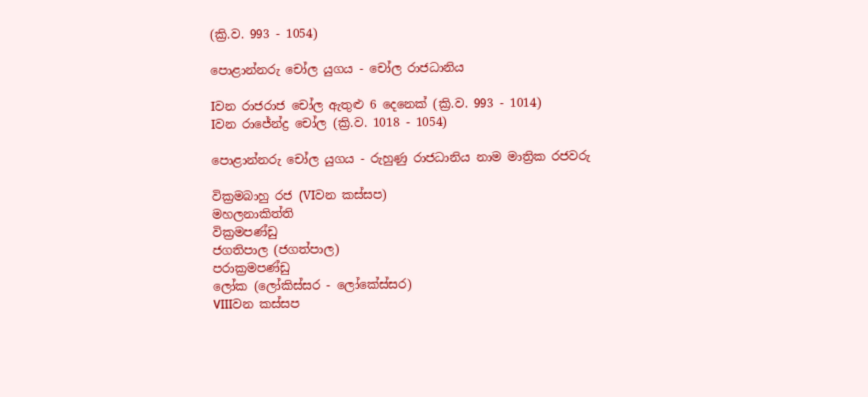(ක්‍රි.ව. 993 - 1054)

පොළාන්නරු චෝල යුගය - චෝල රාජධානිය

Iවන රාජරාජ චෝල ඇතුළු 6 දෙනෙක් (ක්‍රි.ව. 993 - 1014)
Iවන රාජේන්ද්‍ර චෝල (ක්‍රි.ව. 1018 - 1054)

පොළාන්නරු චෝල යුගය - රුහුණු රාජධානිය නාම මාත්‍රික රජවරු

වික්‍රමබාහු රජ (VIවන කස්සප)
මහලනාකිත්ති
වික්‍රමපණ්ඩු
ජගතිපාල (ජගත්පාල)
පරාක්‍රමපණ්ඩු
ලෝක (ලෝකිස්සර - ලෝකේස්සර)
VIIIවන කස්සප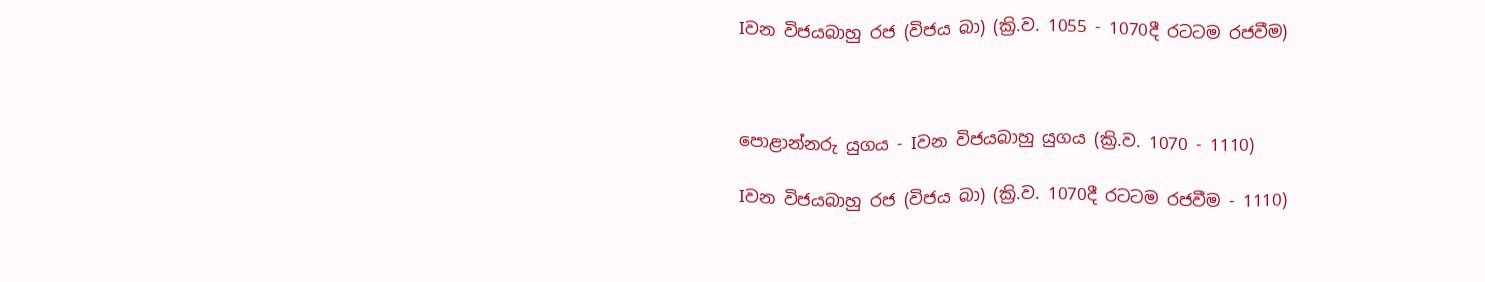Iවන විජයබාහු රජ (විජය බා) (ක්‍රි.ව. 1055 - 1070දී රටටම රජවීම)



පොළාන්නරු යුගය - Iවන විජයබාහු යුගය (ක්‍රි.ව. 1070 - 1110)

Iවන විජයබාහු රජ (විජය බා) (ක්‍රි.ව. 1070දී රටටම රජවීම - 1110)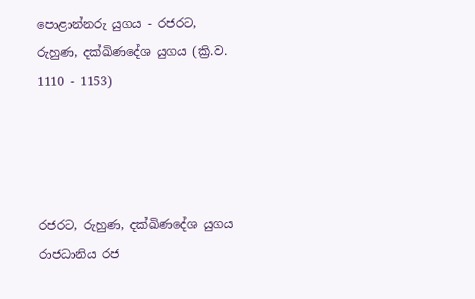පොළාන්නරු යුගය - රජරට, රුහුණ, දක්ඛිණදේශ යුගය (ක්‍රි.ව. 1110 - 1153)




රජරට, රුහුණ, දක්ඛිණදේශ යුගය
රාජධානිය රජ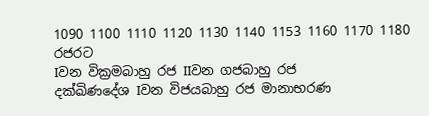1090 1100 1110 1120 1130 1140 1153 1160 1170 1180
රජරට
Iවන වික්‍රමබාහු රජ IIවන ගජබාහු රජ
දක්ඛිණදේශ Iවන විජයබාහු රජ මානාභරණ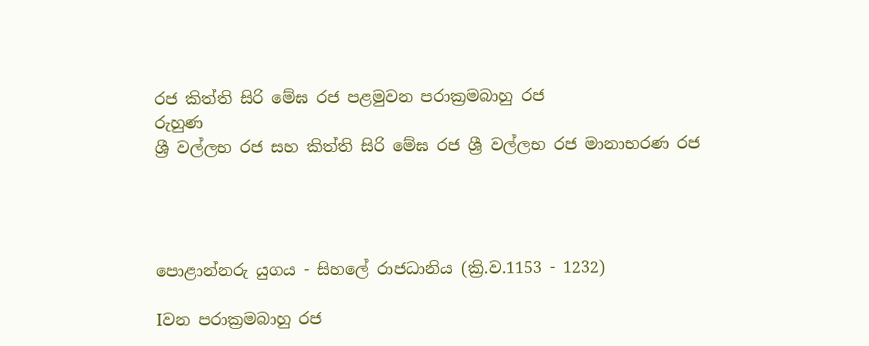රජ කිත්ති සිරි මේඝ රජ පළමුවන පරාක්‍රමබාහු රජ
රුහුණ
ශ්‍රී වල්ලභ රජ සහ කිත්ති සිරි මේඝ රජ ශ්‍රී වල්ලභ රජ මානාභරණ රජ




පොළාන්නරු යුගය - සිහලේ රාජධානිය (ක්‍රි.ව.1153 - 1232)

Iවන පරාක්‍රමබාහු රජ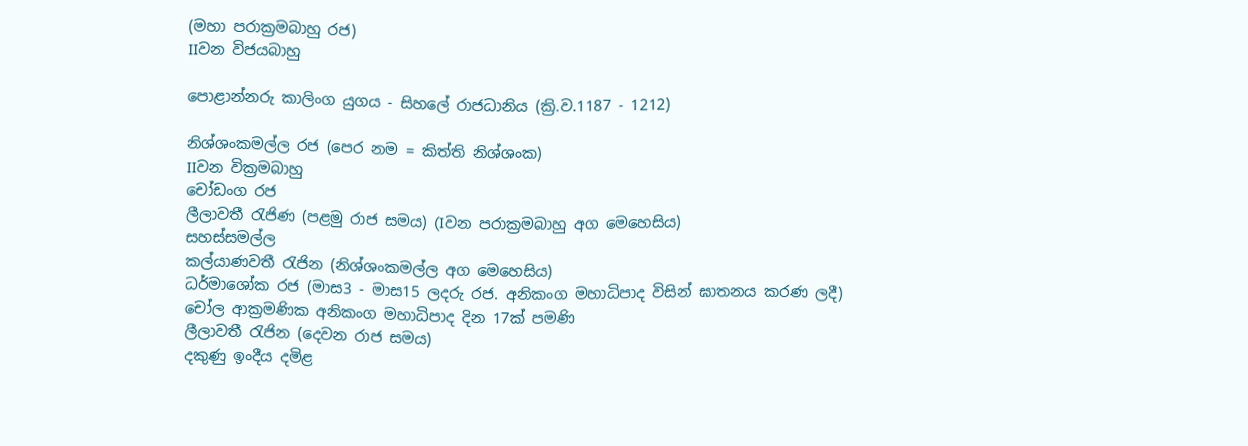(මහා පරාක්‍රමබාහු රජ)
IIවන විජයබාහු

පොළාන්නරු කාලිංග යුගය - සිහලේ රාජධානිය (ක්‍රි.ව.1187 - 1212)

නිශ්ශංකමල්ල රජ (පෙර නම = කිත්ති නිශ්ශංක)
IIවන වික්‍රමබාහු
චෝඩංග රජ
ලීලාවතී රැජිණ (පළමු රාජ සමය) (Iවන පරාක්‍රමබාහු අග මෙහෙසිය)
සහස්සමල්ල
කල්යාණවතී රැජින (නිශ්ශංකමල්ල අග මෙහෙසිය)
ධර්මාශෝක රජ (මාස3 - මාස15 ලදරු රජ. අනිකංග මහාධිපාද විසින් ඝාතනය කරණ ලදී)
චෝල ආක්‍රමණික අනිකංග මහාධිපාද දින 17ක් පමණි
ලීලාවතී රැජින (දෙවන රාජ සමය)
දකුණු ඉංදීය දමිළ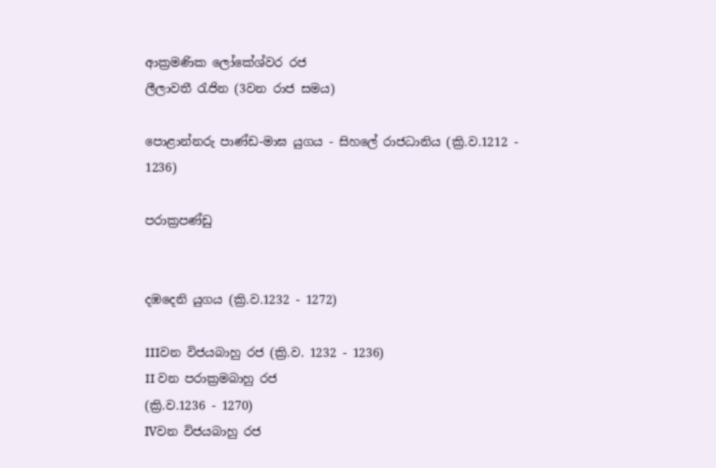ආක්‍රමණික ලෝකේශ්වර රජ
ලීලාවතී රැජින (3වන රාජ සමය)

පොළාන්නරු පාණ්ඩ-මාඝ යුගය - සිහලේ රාජධානිය (ක්‍රි.ව.1212 - 1236)

පරාක්‍රපණ්ඩු


දඹදෙනි යුගය (ක්‍රි.ව.1232 - 1272)

IIIවන විජයබාහු රජ (ක්‍රි.ව. 1232 - 1236)
II වන පරාක්‍රමබාහු රජ
(ක්‍රි.ව.1236 - 1270)
IVවන විජයබාහු රජ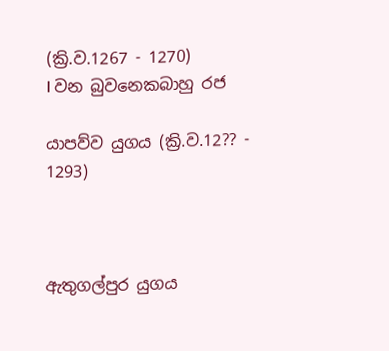(ක්‍රි.ව.1267 - 1270)
I වන බුවනෙකබාහු රජ

යාපව්ව යුගය (ක්‍රි.ව.12?? - 1293)



ඇතුගල්පුර යුගය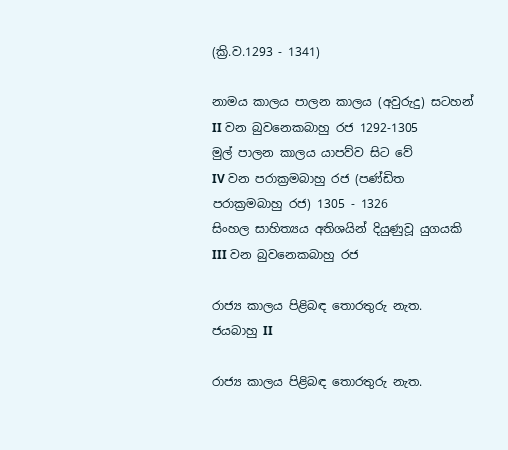(ක්‍රි.ව.1293 - 1341)

නාමය කාලය පාලන කාලය (අවුරුදු) සටහන්
II වන බුවනෙකබාහු රජ 1292-1305
මුල් පාලන කාලය යාපව්ව සිට වේ
IV වන පරාක්‍රමබාහු රජ (පණ්ඩිත පරාක්‍රමබාහු රජ) 1305 - 1326
සිංහල සාහිත්‍යය අතිශයින් දියුණුවූ යුගයකි
III වන බුවනෙකබාහු රජ

රාජ්‍ය කාලය පිළිබඳ තොරතුරු නැත.
ජයබාහු II

රාජ්‍ය කාලය පිළිබඳ තොරතුරු නැත.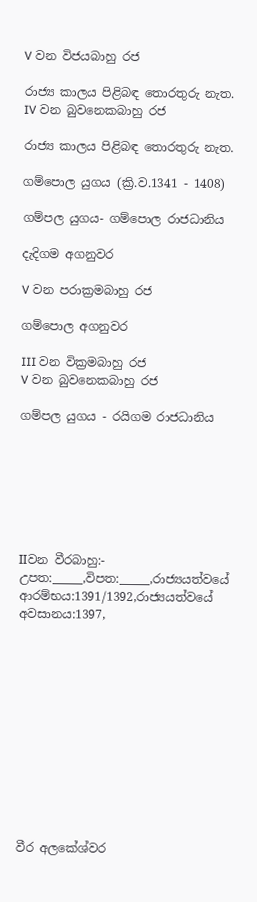V වන විජයබාහු රජ

රාජ්‍ය කාලය පිළිබඳ තොරතුරු නැත.
IV වන බුවනෙකබාහු රජ

රාජ්‍ය කාලය පිළිබඳ තොරතුරු නැත.

ගම්පොල යුගය (ක්‍රි.ව.1341 - 1408)

ගම්පල යුගය- ගම්පොල රාජධානිය

දැදිගම අගනුවර

V වන පරාක්‍රමබාහු රජ

ගම්පොල අගනුවර

III වන වික්‍රමබාහු රජ
V වන බුවනෙකබාහු රජ

ගම්පල යුගය - රයිගම රාජධානිය







IIවන වීරබාහු:- උපත:_____,විපත:_____,රාජ්‍යයත්වයේ ආරම්භය:1391/1392,රාජ්‍යයත්වයේ අවසානය:1397,












වීර අලකේශ්වර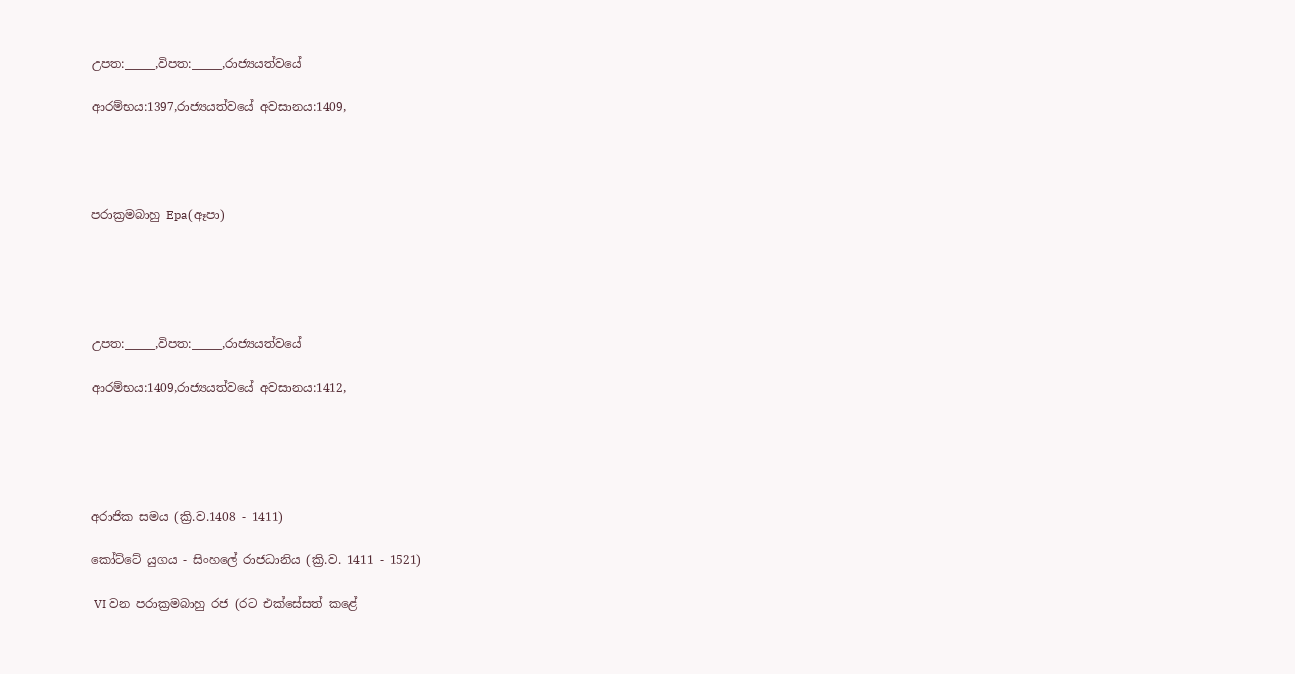උපත:_____,විපත:_____,රාජ්‍යයත්වයේ

ආරම්භය:1397,රාජ්‍යයත්වයේ අවසානය:1409,




පරාක්‍රමබාහු Epa(ඈපා)





උපත:_____,විපත:_____,රාජ්‍යයත්වයේ

ආරම්භය:1409,රාජ්‍යයත්වයේ අවසානය:1412,





අරාජික සමය (ක්‍රි.ව.1408 - 1411)

කෝට්ටේ යුගය - සිංහලේ රාජධානිය (ක්‍රි.ව. 1411 - 1521)

 VI වන පරාක්‍රමබාහු රජ ‍(රට එක්සේසත් කළේ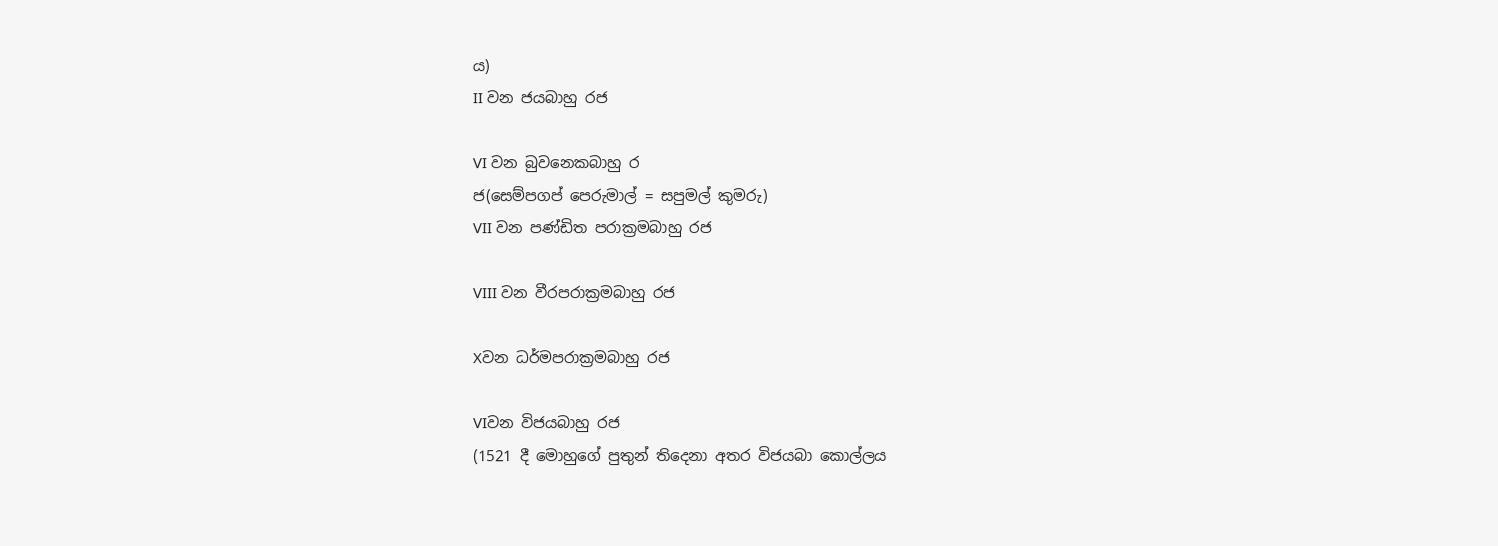ය)
II වන ජයබාහු රජ

VI වන බුවනෙකබාහු ර
ජ(සෙම්පගප් පෙරුමාල් = සපුමල් කුමරු)
VII වන පණ්ඩිත පරාක්‍රමබාහු රජ

VIII වන වීරපරාක්‍රමබාහු රජ

Xවන ධර්මපරාක්‍රමබාහු රජ

VIවන විජයබාහු රජ
(1521 දී මොහුගේ පුතුන් තිදෙනා අතර විජයබා කොල්ලය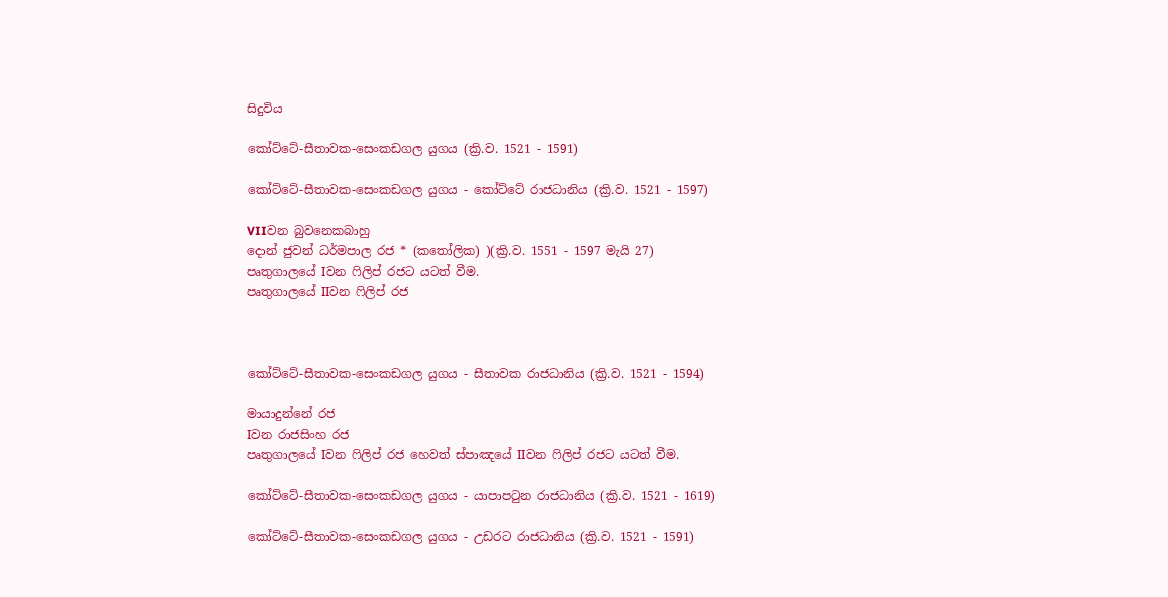සිදුවිය

කෝට්ටේ-සීතාවක-සෙංකඩගල යුගය (ක්‍රි.ව. 1521 - 1591)

කෝට්ටේ-සීතාවක-සෙංකඩගල යුගය - කෝට්ටේ රාජධානිය (ක්‍රි.ව. 1521 - 1597)

VIIවන බුවනෙකබාහු
දොන් ජුවන් ධර්මපාල රජ * (කතෝලික) )(ක්‍රි.ව. 1551 - 1597 මැයි 27)
පෘතුගාලයේ Iවන ෆිලිප් රජට යටත් වීම.
පෘතුගාලයේ IIවන ෆිලිප් රජ



කෝට්ටේ-සීතාවක-සෙංකඩගල යුගය - සීතාවක රාජධානිය (ක්‍රි.ව. 1521 - 1594)

මායාදුන්නේ රජ
Iවන රාජසිංහ රජ
පෘතුගාලයේ Iවන ෆිලිප් රජ හෙවත් ස්පාඤයේ IIවන ෆිලිප් රජට යටත් වීම.

කෝට්ටේ-සීතාවක-සෙංකඩගල යුගය - යාපාපටුන රාජධානිය (ක්‍රි.ව. 1521 - 1619)

කෝට්ටේ-සීතාවක-සෙංකඩගල යුගය - උඩරට රාජධානිය (ක්‍රි.ව. 1521 - 1591)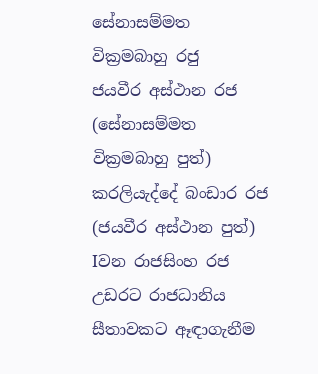සේනාසම්මත වික්‍රමබාහු රජු
ජයවීර අස්ථාන රජ (සේනාසම්මත වික්‍රමබාහු පුත්)
කරලියැද්දේ බංඩාර රජ (ජයවීර අස්ථාන පුත්)
Iවන රාජසිංහ රජ උඩරට රාජධානිය සීතාවකට ඈඳාගැනීම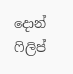දොන් ෆිලිප්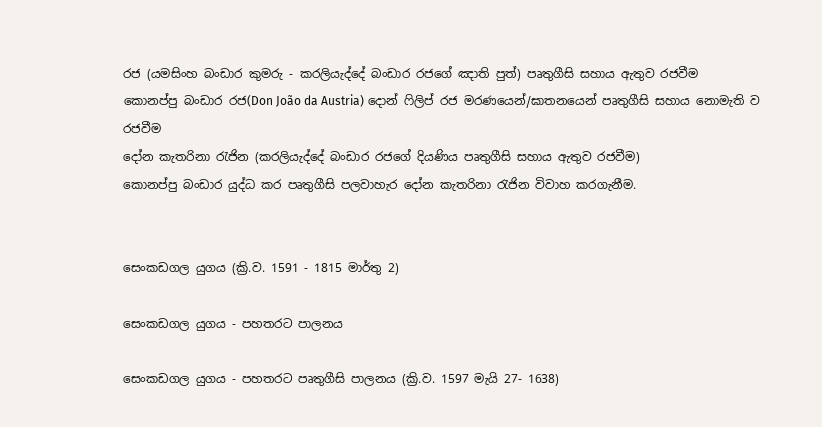රජ (යමසිංහ බංඩාර කුමරු - කරලියැද්දේ බංඩාර රජගේ ඤාති පුත්) පෘතුගීසි සහාය ඇතුව රජවීම
කොනප්පු බංඩාර රජ(Don João da Austria) දොන් ෆිලිප් රජ මරණයෙන්/ඝාතනයෙන් පෘතුගීසි සහාය නොමැති ව රජවීම
දෝන කැතරිනා රැජින (කරලියැද්දේ බංඩාර රජගේ දියණිය පෘතුගීසි සහාය ඇතුව රජවීම)
කොනප්පු බංඩාර යුද්ධ කර පෘතුගීසි පලවාහැර දෝන කැතරිනා රැජින විවාහ කරගැනීම.


සෙංකඩගල යුගය (ක්‍රි.ව. 1591 - 1815 මාර්තු 2)

සෙංකඩගල යුගය - පහතරට පාලනය

සෙංකඩගල යුගය - පහතරට පෘතුගීසි පාලනය (ක්‍රි.ව. 1597 මැයි 27- 1638)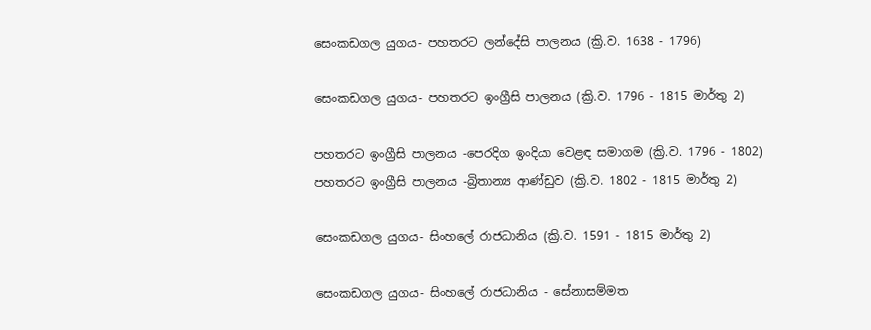සෙංකඩගල යුගය- පහතරට ලන්දේසි පාලනය (ක්‍රි.ව. 1638 - 1796)

සෙංකඩගල යුගය- පහතරට ඉංග්‍රීසි පාලනය (ක්‍රි.ව. 1796 - 1815 මාර්තු 2)

පහතරට ඉංග්‍රීසි පාලනය -පෙරදිග ඉංදියා වෙළඳ සමාගම (ක්‍රි.ව. 1796 - 1802)
පහතරට ඉංග්‍රීසි පාලනය -බ්‍රිතාන්‍ය ආණ්ඩුව (ක්‍රි.ව. 1802 - 1815 මාර්තු 2)

සෙංකඩගල යුගය- සිංහලේ රාජධානිය (ක්‍රි.ව. 1591 - 1815 මාර්තු 2)

සෙංකඩගල යුගය- සිංහලේ රාජධානිය - සේනාසම්මත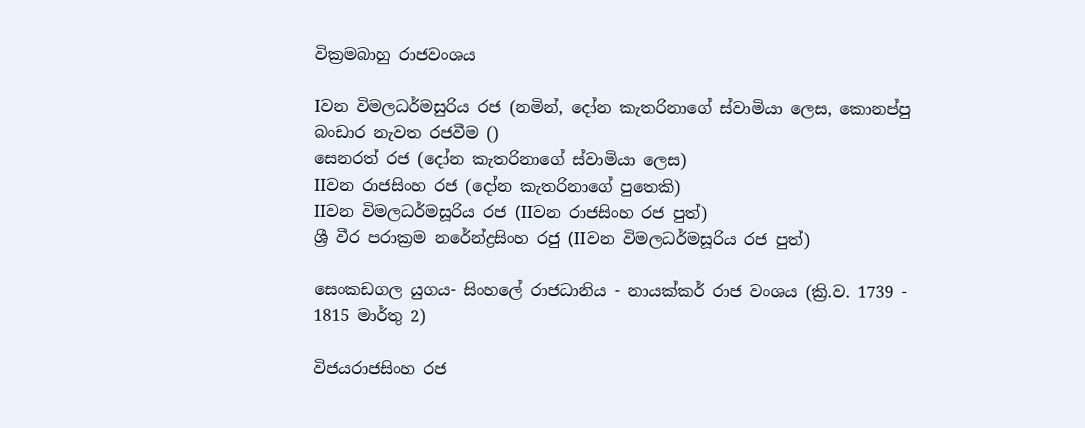වික්‍රමබාහු රාජවංශය

Iවන විමලධර්මසුරිය රජ (නමින්, දෝන කැතරිනාගේ ස්වාමියා ලෙස, කොනප්පු බංඩාර නැවත රජවීම ()
සෙනරත් රජ (දෝන කැතරිනාගේ ස්වාමියා ලෙස)
IIවන රාජසිංහ රජ (දෝන කැතරිනාගේ පුතෙකි)
IIවන විමලධර්මසූරිය රජ (IIවන රාජසිංහ රජ පුත්)
ශ්‍රී වීර පරාක්‍රම නරේන්ද්‍රසිංහ රජු (IIවන විමලධර්මසූරිය රජ පුත්)

සෙංකඩගල යුගය- සිංහලේ රාජධානිය - නායක්කර් රාජ වංශය (ක්‍රි.ව. 1739 - 1815 මාර්තු 2)

විජයරාජසිංහ රජ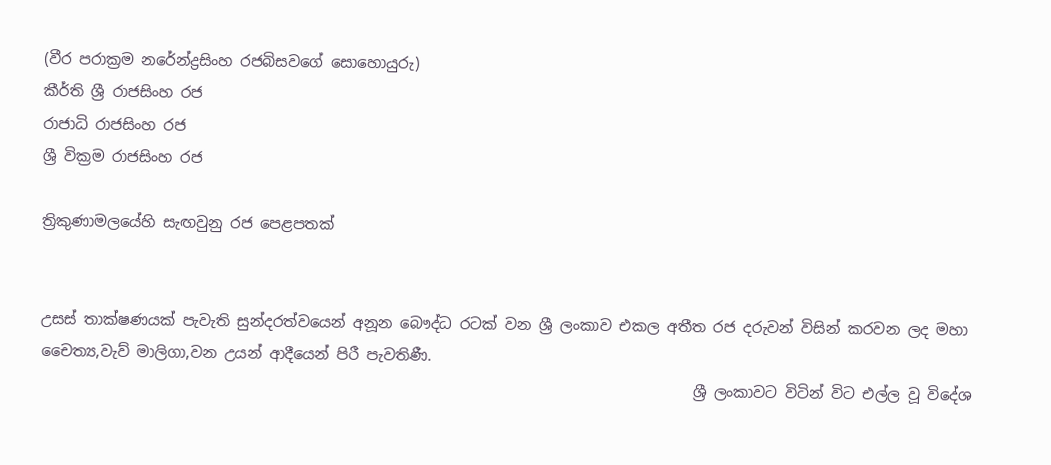(වීර පරාක්‍රම නරේන්ද්‍රසිංහ රජබිසවගේ සොහොයුරු)
කීර්ති ශ්‍රී රාජසිංහ රජ
රාජාධි රාජසිංහ රජ
ශ්‍රී වික්‍රම රාජසිංහ රජ

ත්‍රිකුණාමලයේහි සැඟවුනු රජ පෙළපතක්


උසස් තාක්ෂණයක් පැවැති සුන්දරත්වයෙන් අනූන බෞද්ධ රටක් වන ශ්‍රී ලංකාව එකල අතීත රජ දරුවන් විසින් කරවන ලද මහා චෛත්‍ය,වැව් මාලිගා,වන උයන් ආදීයෙන් පිරී පැවතිණී.
                                                                                       ශ්‍රී ලංකාවට විටින් විට එල්ල වූ විදේශ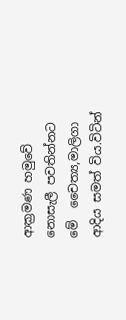ආක්‍රමණ හමුවේ නොසැලී පවතින්නට මේ  චෛත්‍ය,මාලිගා ආදිය සමත් විය.විටින්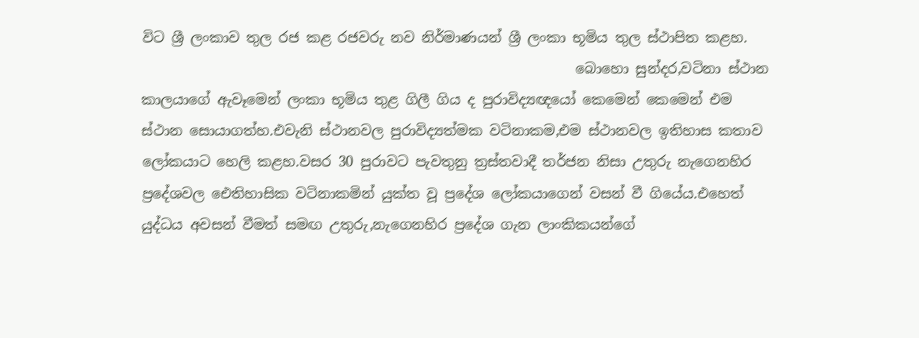විට ශ්‍රී ලංකාව තුල රජ කළ රජවරු නව නිර්මාණයන් ශ්‍රී ලංකා භූමිය තුල ස්ථාපිත කළහ.
                                                              බොහො සුන්දර,වටිනා ස්ථාන කාලයාගේ ඇවෑමෙන් ලංකා භූමිය තුළ ගිලී ගිය ද පුරාවිද්‍යඥයෝ කෙමෙන් කෙමෙන් එම ස්ථාන සොයාගත්හ.එවැනි ස්ථානවල පුරාවිද්‍යත්මක වටිනාකම,එම ස්ථානවල ඉතිහාස කතාව ලෝකයාට හෙලි කළහ.වසර 30 පුරාවට පැවතුනු ත්‍රස්තවාදී තර්ජන නිසා උතුරු නැගෙනහිර ප්‍රදේශවල ඓතිහාසික වටිනාකමින් යුක්ත වූ ප්‍රදේශ ලෝකයාගෙන් වසන් වී ගියේය.එහෙත් යුද්ධය අවසන් වීමත් සමඟ උතුරු,නැගෙනහිර ප්‍රදේශ ගැන ලාංකිකයන්ගේ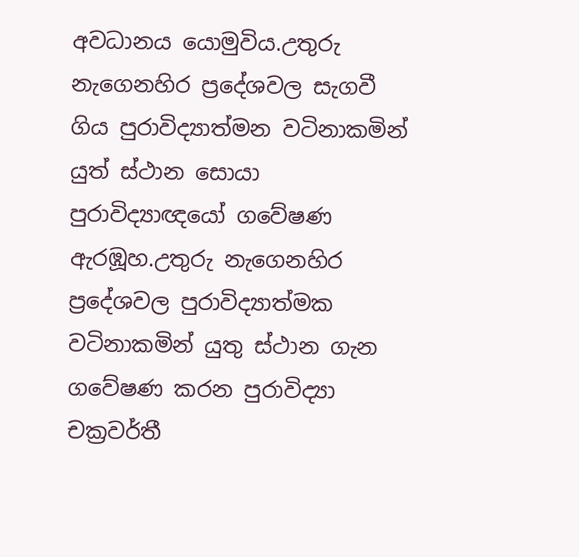අවධානය යොමුවිය.උතුරු නැගෙනහිර ප්‍රදේශවල සැගවී ගිය පුරාවිද්‍යාත්මන වටිනාකමින් යුත් ස්ථාන සොයා පුරාවිද්‍යාඥයෝ ගවේෂණ ඇරඹූහ.උතුරු නැගෙනහිර ප්‍රදේශවල පුරාවිද්‍යාත්මක වටිනාකමින් යුතු ස්ථාන ගැන ගවේෂණ කරන පුරාවිද්‍යා චක්‍රවර්තී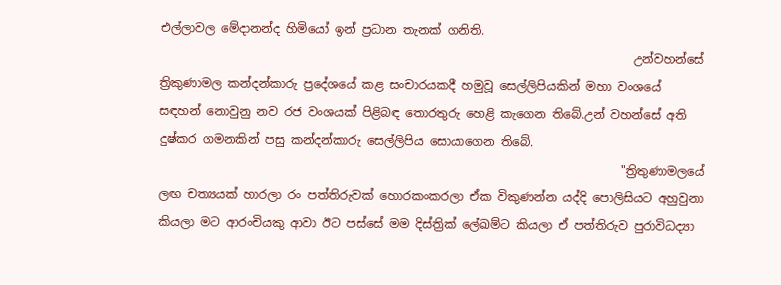එල්ලාවල මේදානන්ද හිමියෝ ඉන් ප්‍රධාන තැනක් ගනිති.
                                                                               උන්වහන්සේ ත්‍රිකුණාමල කන්දන්කාරු ප්‍රදේශයේ කළ සංචාරයකදී හමුවූ සෙල්ලිපියකින් මහා වංශයේ සඳහන් නොවුනු නව රජ වංශයක් පිළිබඳ තොරතුරු හෙළි කැගෙන තිබේ.උන් වහන්සේ අති දුෂ්කර ගමනකින් පසු කන්දන්කාරු සෙල්ලිපිය සොයාගෙන තිබේ.
                                                                             "ත්‍රිතුණාමලයේ ලඟ චත්‍යයක් හාරලා රං පත්තිරුවක් හොරකංකරලා ඒක විකුණන්න යද්දි පොලිසියට අහුවුනා කියලා මට ආරංචියකු ආවා ඊට පස්සේ මම දිස්ත්‍රික් ලේඛම්ට කියලා ඒ පත්තිරුව පුරාවිධද්‍යා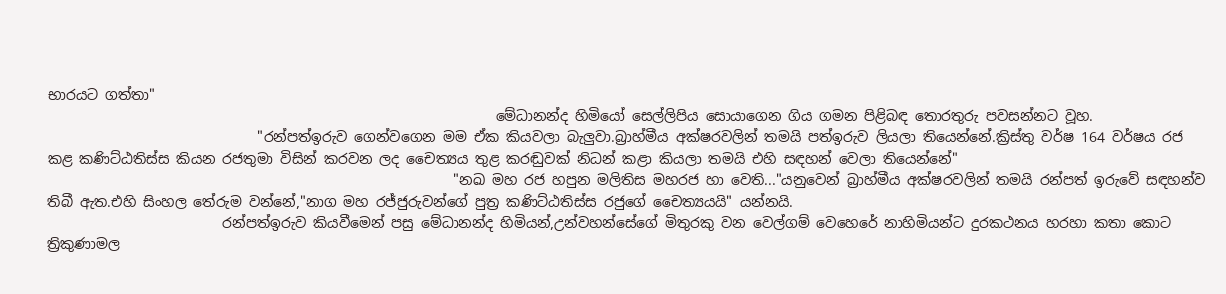භාරයට ගත්තා"
                                                                මේධානන්ද හිමියෝ සෙල්ලිපිය සොයාගෙන ගිය ගමන පිළිබඳ තොරතුරු පවසන්නට වූහ.
                              "රන්පත්ඉරුව ගෙන්වගෙන මම ඒක කියවලා බැලුවා.බ්‍රාහ්මීය අක්ෂරවලින් තමයි පත්ඉරුව ලියලා තියෙන්නේ.ක්‍රිස්තු වර්ෂ 164 වර්ෂය රජ කළ කණිට්ඨතිස්ස කියන රජතුමා විසින් කරවන ලද චෛත්‍යය තුළ කරඬුවක් නිධන් කළා කියලා තමයි එහි සඳහන් වෙලා තියෙන්නේ"
                                                          "නඛ මහ රජ හපුන මලිතිස මහරජ හා වෙති..."යනුවෙන් බ්‍රාහ්මීය අක්ෂරවලින් තමයි රන්පත් ඉරුවේ සඳහන්ව තිබී ඇත.එහි සිංහල තේරුම වන්නේ,"නාග මහ රජ්ජුරුවන්ගේ පුත්‍ර කණිට්ඨතිස්ස රජුගේ චෛත්‍යයයි" යන්නයි.
                         රන්පත්ඉරුව කියවීමෙන් පසු මේධානන්ද හිමියන්,උන්වහන්සේගේ මිතුරකු වන වෙල්ගම් වෙහෙරේ නාහිමියන්ට දුරකථනය හරහා කතා කොට ත්‍රිකුණාමල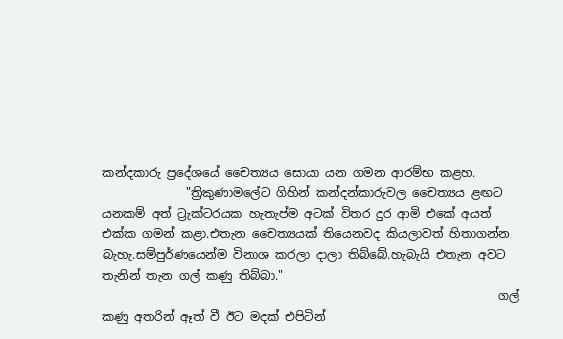කන්දකාරු ප්‍රදේශයේ චෛත්‍යය සොයා යන ගමන ආරම්භ කළහ.
              "ත්‍රිකුණාමලේට ගිහින් කන්දන්කාරුවල චෛත්‍යය ළඟට යනකම් අත් ට්‍රැක්ටරයක හැතැප්ම අටක් විතර දුර ආමි එකේ අයත් එක්ක ගමන් කළා.එතැන චෛත්‍යයක් තියෙනවද කියලාවත් හිතාගන්න බැහැ.සම්පුර්ණයෙන්ම විනාශ කරලා දාලා තිබ්බේ.හැබැයි එතැන අවට තැනින් තැන ගල් කණු තිබ්බා."
                                                                  ගල් කණු අතරින් ඈත් වී ඊට මදක් එපිටින්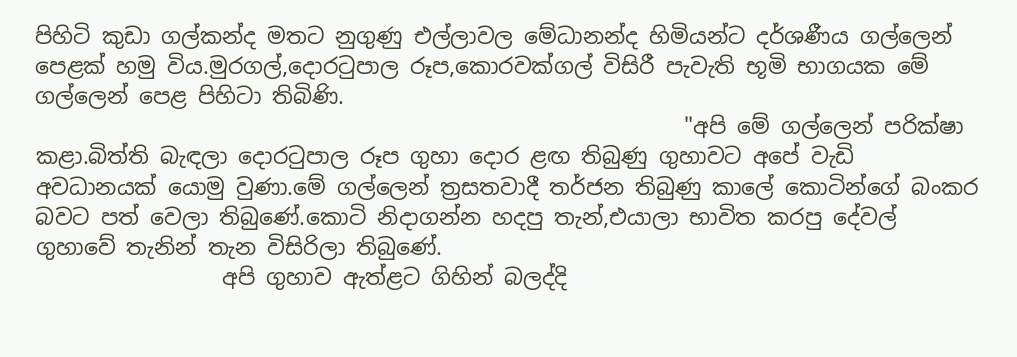පිහිටි කුඩා ගල්කන්ද මතට නුගුණු එල්ලාවල මේධානන්ද හිමියන්ට දර්ශණීය ගල්ලෙන් පෙළක් හමු විය.මුරගල්,දොරටුපාල රූප,කොරවක්ගල් විසිරී පැවැති භූමි භාගයක මේ ගල්ලෙන් පෙළ පිහිටා තිබිණි.
                                                           "අපි මේ ගල්ලෙන් පරික්ෂා කළා.බිත්ති බැඳලා දොරටුපාල රූප ගුහා දොර ළඟ තිබුණු ගුහාවට අපේ වැඩි අවධානයක් යොමු වුණා.මේ ගල්ලෙන් ත්‍රසතවාදී තර්ජන තිබුණු කාලේ කොටින්ගේ බංකර බවට පත් වෙලා තිබුණේ.කොටි නිදාගන්න හදපු තැන්,එයාලා භාවිත කරපු දේවල් ගුහාවේ තැනින් තැන විසිරිලා තිබුණේ.
                 අපි ගුහාව ඇත්ළට ගිහින් බලද්දි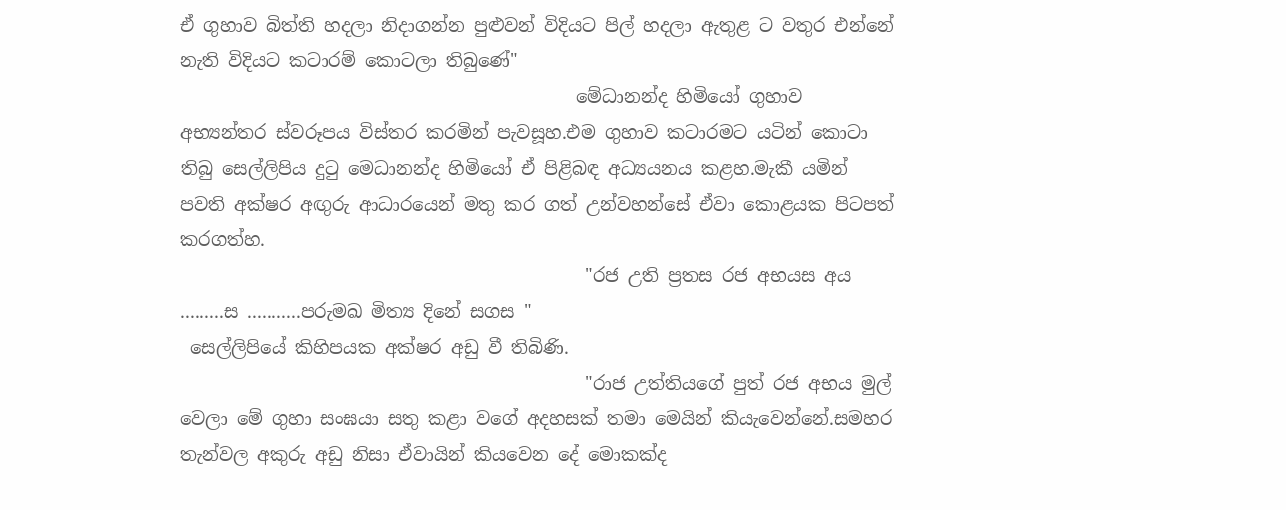ඒ ගුහාව බිත්ති හදලා නිදාගන්න පුළුවන් විදියට පිල් හදලා ඇතුළ ට වතුර එන්නේ නැති විදියට කටාරම් කොටලා තිබුණේ"
                                            මේධානන්ද හිමියෝ ගුහාව අභ්‍යන්තර ස්වරූපය විස්තර කරමින් පැවසූහ.එම ගුහාව කටාරමට යටින් කොටා තිබු සෙල්ලිපිය දුටු මෙධානන්ද හිමියෝ ඒ පිළිබඳ අධ්‍යයනය කළහ.මැකී යමින් පවති අක්ෂර අඟුරු ආධාරයෙන් මතු කර ගත් උන්වහන්සේ ඒවා කොළයක පිටපත් කරගත්හ.
                                             "රජ උති ප්‍රතස රජ අභයස අය .........ස ...........පරුමඛ මිත්‍ය දිනේ සගස "
 සෙල්ලිපියේ කිහිපයක අක්ෂර අඩු වී තිබිණි.
                                             "රාජ උත්තියගේ පුත් රජ අභය මුල් වෙලා මේ ගුහා සංඝයා සතු කළා වගේ අදහසක් තමා මෙයින් කියැවෙන්නේ.සමහර තැන්වල අකුරු අඩු නිසා ඒවායින් කියවෙන දේ මොකක්ද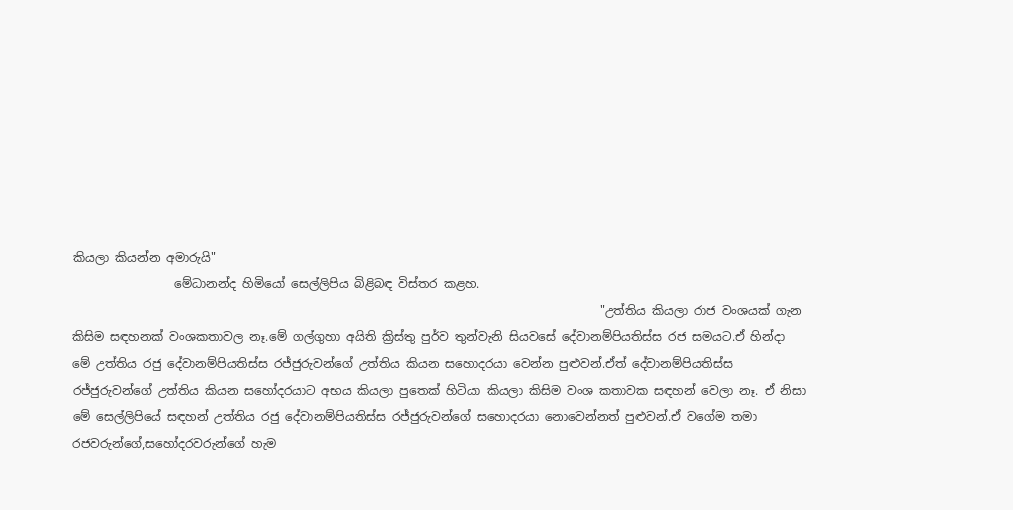කියලා කියන්න අමාරුයි"
                 මේධානන්ද හිමියෝ සෙල්ලිපිය බිළිබඳ විස්තර කළහ.
                                                                                        "උත්තිය කියලා රාජ වංශයක් ගැන කිසිම සඳහනක් වංශකතාවල නෑ.මේ ගල්ගුහා අයිති ක්‍රිස්තු පුර්ව තුන්වැනි සියවසේ දේවානම්පියතිස්ස රජ සමයට.ඒ හින්දා මේ උත්තිය රජු දේවානම්පියතිස්ස රජ්ජුරුවන්ගේ උත්තිය කියන සහොදරයා වෙන්න පුළුවන්.ඒත් දේවානම්පියතිස්ස රජ්ජුරුවන්ගේ උත්තිය කියන සහෝදරයාට අභය කියලා පුතෙක් හිටියා කියලා කිසිම වංශ කතාවක සඳහන් වෙලා නෑ. ඒ නිසා මේ සෙල්ලිපියේ සඳහන් උත්තිය රජු දේවානම්පියතිස්ස රජ්ජුරුවන්ගේ සහොදරයා නොවෙන්නත් පුළුවන්.ඒ වගේම තමා රජවරුන්ගේ,සහෝදරවරුන්ගේ හැම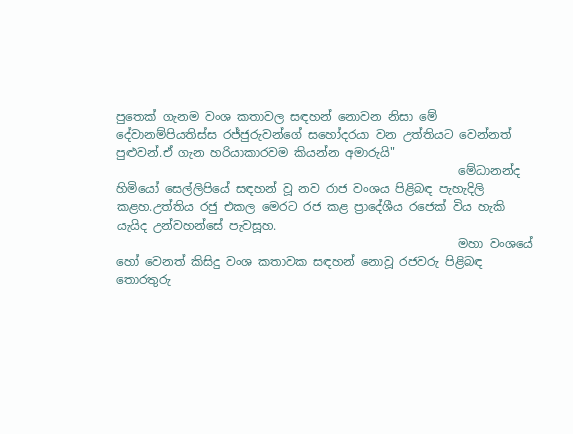පුතෙක් ගැනම වංශ කතාවල සඳහන් නොවන නිසා මේ දේවානම්පියතිස්ස රජ්ජුරුවන්ගේ සහෝදරයා වන උත්තියට වෙන්නත් පුළුවන්.ඒ ගැන හරියාකාරවම කියන්න අමාරුයි"
                                                         මේධානන්ද හිමියෝ සෙල්ලිපියේ සඳහන් වූ නව රාජ වංශය පිළිබඳ පැහැදිලි කළහ.උත්තිය රජු එකල මෙරට රජ කළ ප්‍රාදේශීය රජෙක් විය හැකි යැයිද උන්වහන්සේ පැවසූහ.
                                                         මහා වංශයේ හෝ වෙනත් කිසිදු වංශ කතාවක සඳහන් නොවූ රජවරු පිළිබඳ තොරතුරු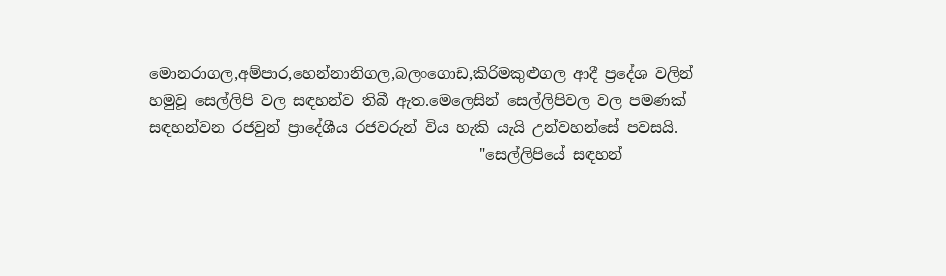මොනරාගල,අම්පාර,හෙන්නානිගල,බලංගොඩ,කිරිමකුළුගල ආදී ප්‍රදේශ වලින් හමුවූ සෙල්ලිපි වල සඳහන්ව තිබී ඇත.මෙලෙසින් සෙල්ලිපිවල වල පමණක් සඳහන්වන රජවුන් ප්‍රාදේශීය රජවරුන් විය හැකි යැයි උන්වහන්සේ පවසයි.
                                            "සෙල්ලිපියේ සඳහන්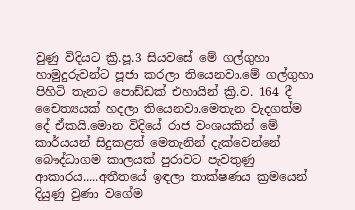වුණු විදියට ක්‍රි.පූ.3 සියවසේ මේ ගල්ගුහා හාමුදුරුවන්ට පූජා කරලා තියෙනවා.මේ ගල්ගුහා පිහිටි තැනට පොඩ්ඩක් එහායින් ක්‍රි.ව. 164 දී චෛත්‍යයක් හදලා තියෙනවා.මෙතැන වැදගත්ම දේ ඒකයි.මොන විදියේ රාජ වංශයකින් මේ කාර්යයන් සිදුකළත් මෙතැනින් දැක්වෙන්නේ බෞද්ධාගම කාලයක් පුරාවට පැවතුණු ආකාරය.....අතීතයේ ඉඳලා තාක්ෂණය ක්‍රමයෙන් දියුණු වුණා වගේම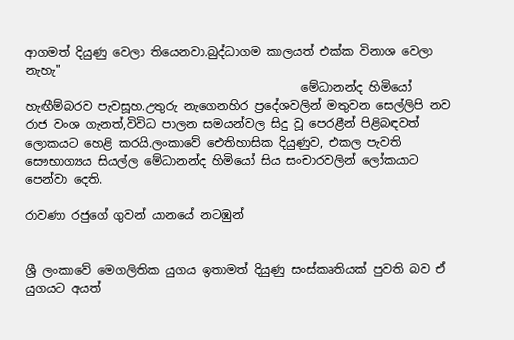ආගමත් දියුණු වෙලා තියෙනවා.බුද්ධාගම කාලයත් එක්ක විනාශ වෙලා නැහැ"
                                              මේධානන්ද හිමියෝ හැඟීම්බරව පැවසූහ.උතුරු නැගෙනහිර ප්‍රදේශවලින් මතුවන සෙල්ලිපි නව රාජ වංශ ගැනත්,විවිධ පාලන සමයන්වල සිදු වූ පෙරළීන් පිළිබඳවත් ලොකයට හෙළි කරයි.ලංකාවේ ඓතිහාසික දියුණුව, එකල පැවති සෞභාග්‍යය සියල්ල මේධානන්ද හිමියෝ සිය සංචාරවලින් ලෝකයාට පෙන්වා දෙති.

රාවණා රජුගේ ගුවන් යානයේ නටඹුන්


ශ්‍රී ලංකාවේ මෙගලිතික යුගය ඉතාමත් දියුණු සංස්කෘතියක් පුවති බව ඒ යුගයට අයත්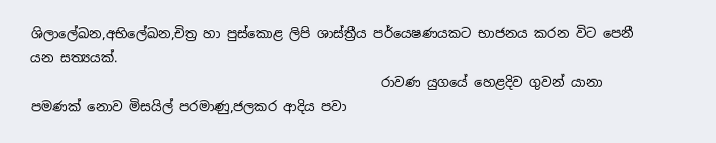ශිලාලේඛන,අභිලේඛන,චිත්‍ර හා පුස්කොළ ලිපි ශාස්ත්‍රීය පර්යෙෂණයකට භාජනය කරන විට පෙනී යන සත්‍යයක්.
                                                      රාවණ යුගයේ හෙළදිව ගුවන් යානා පමණක් නොව මිසයිල් පරමාණු,ජලකර ආදිය පවා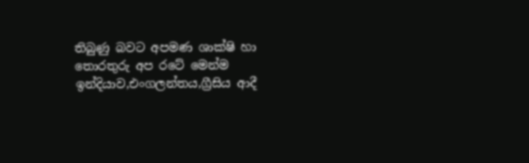තිබුණු බවට අපමණ ශාක්ෂි හා තොරතුරු අප රටේ මෙන්ම ඉන්දියාව,එංගලන්තය,ග්‍රීසිය ආදී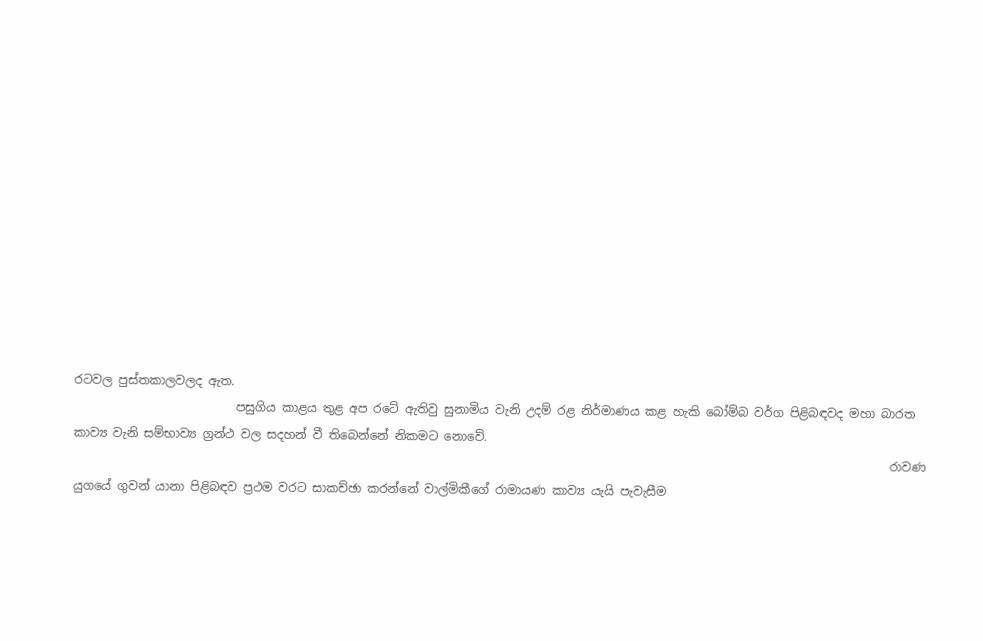රටවල පුස්තකාලවලද ඇත.
                           පසුගිය කාළය තුළ අප රටේ ඇතිවු සුනාමිය වැනි උදම් රළ නිර්මාණය කළ හැකි බෝම්බ වර්ග පිළිබඳවද මහා බාරත කාව්‍ය වැනි සම්භාව්‍ය ග්‍රන්ථ වල සදහන් වී තිබෙන්නේ නිකමට නොවේ.
                                                                                                                                        රාවණ යුගයේ ගුවන් යානා පිළිබඳව ප්‍රථම වරට සාකච්ඡා කරන්නේ වාල්මිකීගේ රාමායණ කාව්‍ය යැයි පැවැසීම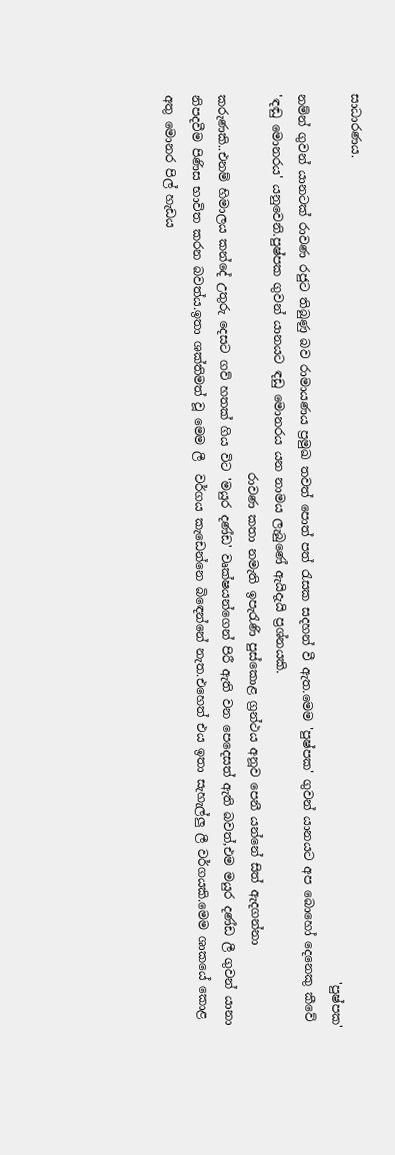සාධාරණය.
                                                                                                                                                    'පුෂ්පක' නම්න් ගුවන් යානටක් රාවණ රජුට තිබුණු බව රාමායණය ප්‍රමුඛ තවත් පොත් පත් රැසක සදහන් වී ඇත.මෙම 'පුෂ්පක' ගුවන් යානයට අප බොහෝ දෙනෙකු කීවේ 'ඳඬු මොනරය' යනුවෙනි.පුෂ්පක ගුවන් යානයට ඳඩු මොනරය යන නාමය ලැබුණේ ඇයිදැයි ප්‍රශ්නයකි.
                                                               රාවණ කතා නමැති ඉපැරැණි පුස්කොළ ග්‍රන්ථය අනූව පෙනී යන්නේ සිත් ඇදගන්නා කරුණකි..එනම් හිමාලය කන්දේ උතුරු දෙසට ගව් හතක් ගිය විට 'මයුර දණ්ඩ' වෘක්ෂයන්ගෙන් පිරී ඇති වන පෙදෙසත් ඇති බවත්,එම මයුර දණ්ඩ ලී ගුවන් යානා නිපදවීම පිණිස භාවිත කරන බවත්ය.ඉතා ශක්තිමත් වූ මෙම ලී  වර්ගය කැඩෙන්නෙ බිඳෙන්නේ නැත.එහෙත් එය ඉතා සැහැල්ලු ලී වර්ගයකි.මෙම ශාකයේ කොළ අතු මොනර පිල් හැඩය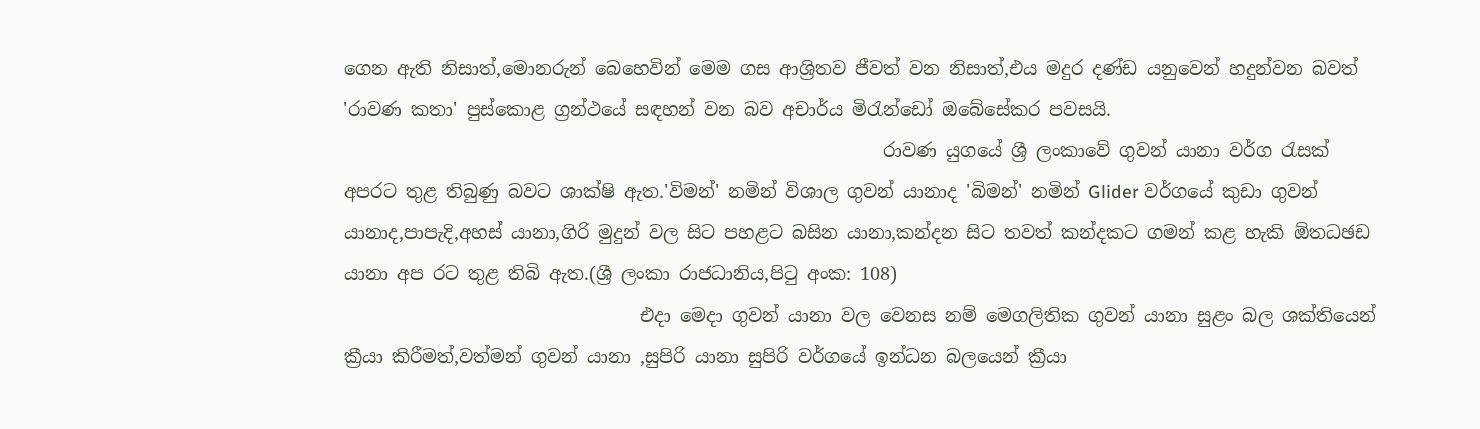ගෙන ඇති නිසාත්,මොනරුන් බෙහෙවින් මෙම ගස ආශ්‍රිතව ජීවත් වන නිසාත්,එය මදුර දණ්ඩ යනුවෙන් හදුන්වන බවත් 'රාවණ කතා' පුස්කොළ ග්‍රන්ථයේ සඳහන් වන බව අචාර්ය මිරැන්ඩෝ ඔබේසේකර පවසයි.
                                                            රාවණ යුගයේ ශ්‍රී ලංකාවේ ගුවන් යානා වර්ග රැසක් අපරට තුළ තිබුණු බවට ශාක්ෂි ඇත.'විමන්' නමින් විශාල ගුවන් යානාද 'බිමන්' නමින් Glider වර්ගයේ කුඩා ගුවන් යානාද,පාපැදි,අහස් යානා,ගිරි මුදුන් වල සිට පහළට බසින යානා,කන්දන සිට තවත් කන්දකට ගමන් කළ හැකි ඕතධඡඩ යානා අප රට තුළ තිබි ඇත.(ශ්‍රී ලංකා රාජධානිය,පිටු අංක: 108)
                                 එදා මෙදා ගුවන් යානා වල වෙනස නම් මෙගලිතික ගුවන් යානා සුළං බල ශක්තියෙන් ක්‍රීයා කිරීමත්,වත්මන් ගුවන් යානා ,සුපිරි යානා සුපිරි වර්ගයේ ඉන්ධන බලයෙන් ක්‍රීයා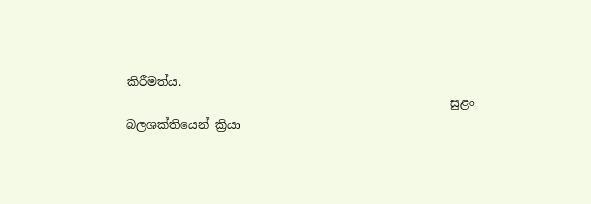කිරීමත්ය.
                                                      සුළං බලශක්තියෙන් ක්‍රියා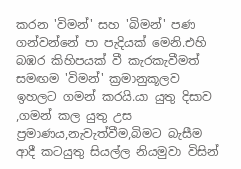කරන 'විමන්' සහ 'බිමන්' පණ ගන්වන්නේ පා පැදියක් මෙනි.එහි බඹර කිහිපයක් වී කැරකැවීමත් සමඟම 'විමන්' ක්‍රමානුකූලව ඉහලට ගමන් කරයි.යා යුතු දිසාව ,ගමන් කල යුතු උස ප්‍රමාණය,නැවැත්වීම,බිමට බැසීම ආදී කටයුතු සියල්ල නියමුවා විසින්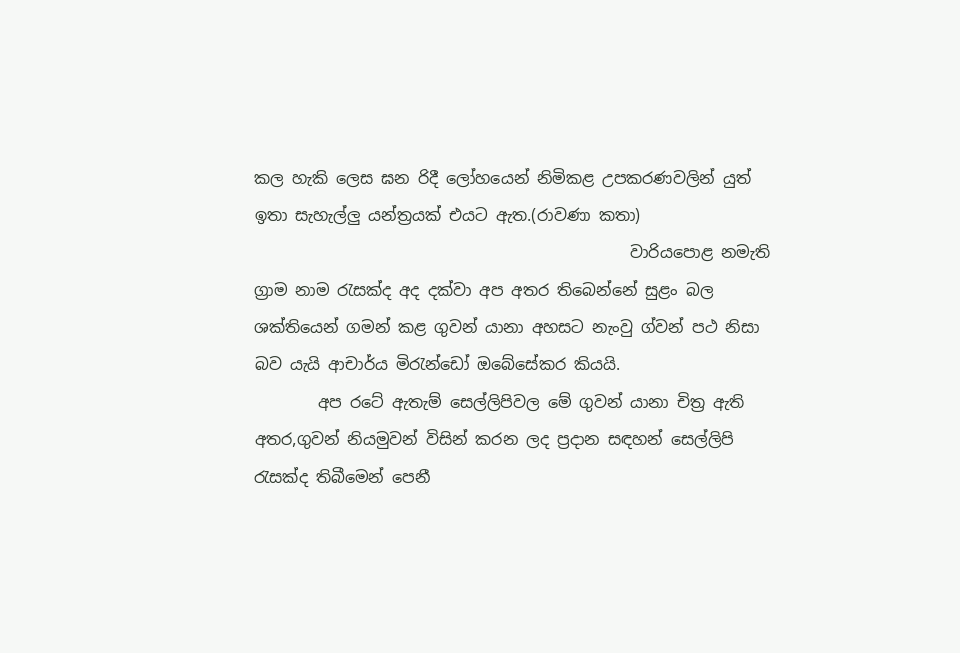කල හැකි ලෙස ඝන රිදී ලෝහයෙන් නිමිකළ උපකරණවලින් යුත් ඉතා සැහැල්ලු යන්ත්‍රයක් එයට ඇත.(රාවණා කතා)
                                               වාරියපොළ නමැති ග්‍රාම නාම රැසක්ද අද දක්වා අප අතර තිබෙන්නේ සුළං බල ශක්තියෙන් ගමන් කළ ගුවන් යානා අහසට නැංවු ග්වන් පථ නිසා බව යැයි ආචාර්ය මිරැන්ඩෝ ඔබේසේකර කියයි.
        අප රටේ ඇතැම් සෙල්ලිපිවල මේ ගුවන් යානා චිත්‍ර ඇති අතර,ගුවන් නියමුවන් විසින් කරන ලද ප්‍රදාන සඳහන් සෙල්ලිපි රැසක්ද තිබීමෙන් පෙනී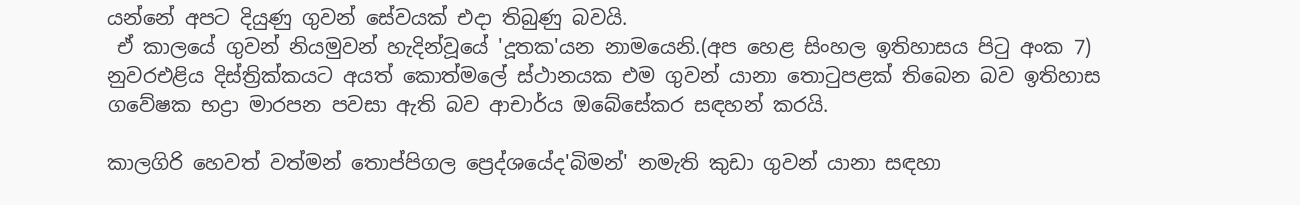යන්නේ අපට දියුණු ගුවන් සේවයක් එදා තිබුණු බවයි.
 ඒ කාලයේ ගුවන් නියමුවන් හැදින්වූයේ 'දූතක'යන නාමයෙනි.(අප හෙළ සිංහල ඉතිහාසය පිටු අංක 7) නුවරඑළිය දිස්ත්‍රික්කයට අයත් කොත්මලේ ස්ථානයක එම ගුවන් යානා තොටුපළක් තිබෙන බව ඉතිහාස ගවේෂක භද්‍රා මාරපන පවසා ඇති බව ආචාර්ය ඔබේසේකර සඳහන් කරයි.

කාලගිරි හෙවත් වත්මන් තොප්පිගල ප්‍රෙද්ශයේද'බිමන්' නමැති කුඩා ගුවන් යානා සඳහා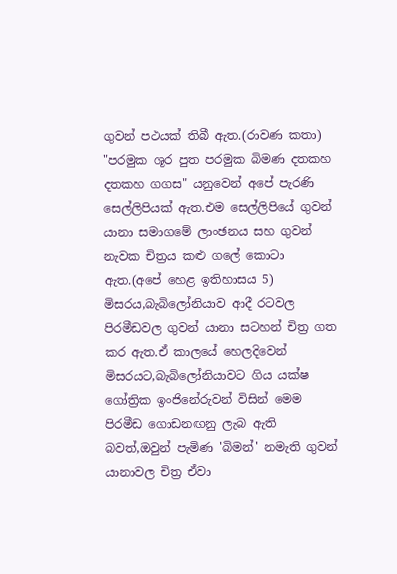ගුවන් පථයක් තිබී ඇත.(රාවණ කතා)
"පරමුක ශූර පුත පරමුක බිමණ දතකහ දතකහ ගගස" යනුවෙන් අපේ පැරණි සෙල්ලිපියක් ඇත.එම සෙල්ලිපියේ ගුවන් යානා සමාගමේ ලාංඡනය සහ ගුවන් නැවක චිත්‍රය කළු ගලේ කොටා ඇත.(අපේ හෙළ ඉතිහාසය 5)
මිසරය,බැබිලෝනියාව ආදී රටවල පිරමීඩවල ගුවන් යානා සටහන් චිත්‍ර ගත කර ඇත.ඒ කාලයේ හෙලදිවෙන් මිසරයට,බැබිලෝනියාවට ගිය යක්ෂ ගෝත්‍රික ඉංජිනේරුවන් විසින් මෙම පිරමීඩ ගොඩනඟනු ලැබ ඇති බවත්,ඔවුන් පැමිණ 'බිමන්' නමැති ගුවන් යානාවල චිත්‍ර ඒවා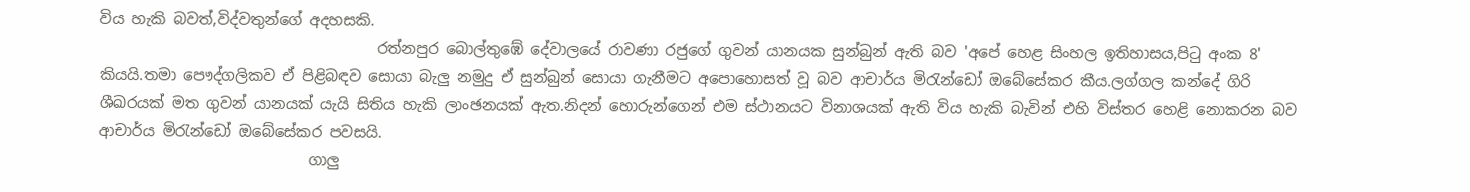විය හැකි බවත්,විද්වතුන්ගේ අදහසකි.
                                     රත්නපුර බොල්තුඹේ දේවාලයේ රාවණා රජුගේ ගුවන් යානයක සුන්බුන් ඇති බව 'අපේ හෙළ සිංහල ඉතිහාසය,පිටු අංක 8' කියයි.තමා පෞද්ගලිකව ඒ පිළිබඳව සොයා බැලු නමුදු ඒ සුන්බුන් සොයා ගැනීමට අපොහොසත් වූ බව ආචාර්ය මිරැන්ඩෝ ඔබේසේකර කීය.ලග්ගල කන්දේ ගිරි ශීඛරයක් මත ගුවන් යානයක් යැයි සිතිය හැකි ලාංඡනයක් ඇත.නිදන් හොරුන්ගෙන් එම ස්ථානයට විනාශයක් ඇති විය හැකි බැවින් එහි විස්තර හෙළි නොකරන බව ආචාර්ය මිරැන්ඩෝ ඔබේසේකර පවසයි.
                            ගාලු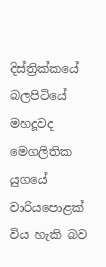දිස්ත්‍රික්කයේ බලපිටියේ  මහදූවද මෙගලිතික යුගයේ වාරියපොළක් විය හැකි බව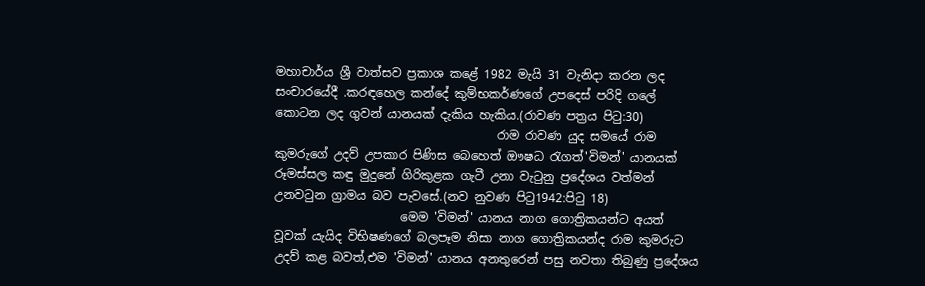මහාචාර්ය ශ්‍රී වාත්සව ප්‍රකාශ කළේ 1982 මැයි 31 වැනිදා කරන ලද  සංචාරයේදී .කරඳහෙල කන්දේ කුම්භකර්ණගේ උපදෙස් පරිදි ගලේ කොටන ලද ගුවන් යානයක් දැකිය හැකිය.(රාවණ පත්‍රය පිටු:30)
                                     රාම රාවණ යුද සමයේ රාම කුමරුගේ උදව් උපකාර පිණිස බෙහෙත් ඖෂධ රැගත්'විමන්' යානයක් රූමස්සල කඳු මුදුනේ ගිරිකුළක ගැටී උනා වැටුනු ප්‍රදේශය වත්මන් උනවටුන ග්‍රාමය බව පැවසේ.(නව නුවණ පිටු1942:පිටු 18)
                     මෙම 'විමන්' යානය නාග ගොත්‍රිකයන්ට අයත් වූවක් යැයිද විභිෂණගේ බලපෑම නිසා නාග ගොත්‍රිකයන්ද රාම කුමරුට උදව් කළ බවත්,එම 'විමන්' යානය අනතුරෙන් පසු නවතා තිබුණු ප්‍රදේශය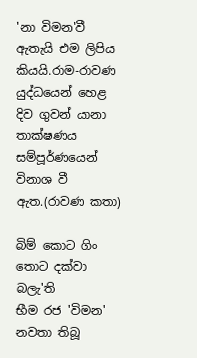'නා විමන'වී ඇතැයි එම ලිපිය කියයි.රාම-රාවණ යුද්ධයෙන් හෙළ දිව ගුවන් යානා තාක්ෂණය සම්පූර්ණයෙන් විනාශ වී ඇත.(රාවණ කතා)

බිම් කොට ගිං තොට දක්වා          බලැ'ති
භීම රජ 'විමන' නවතා තිබූ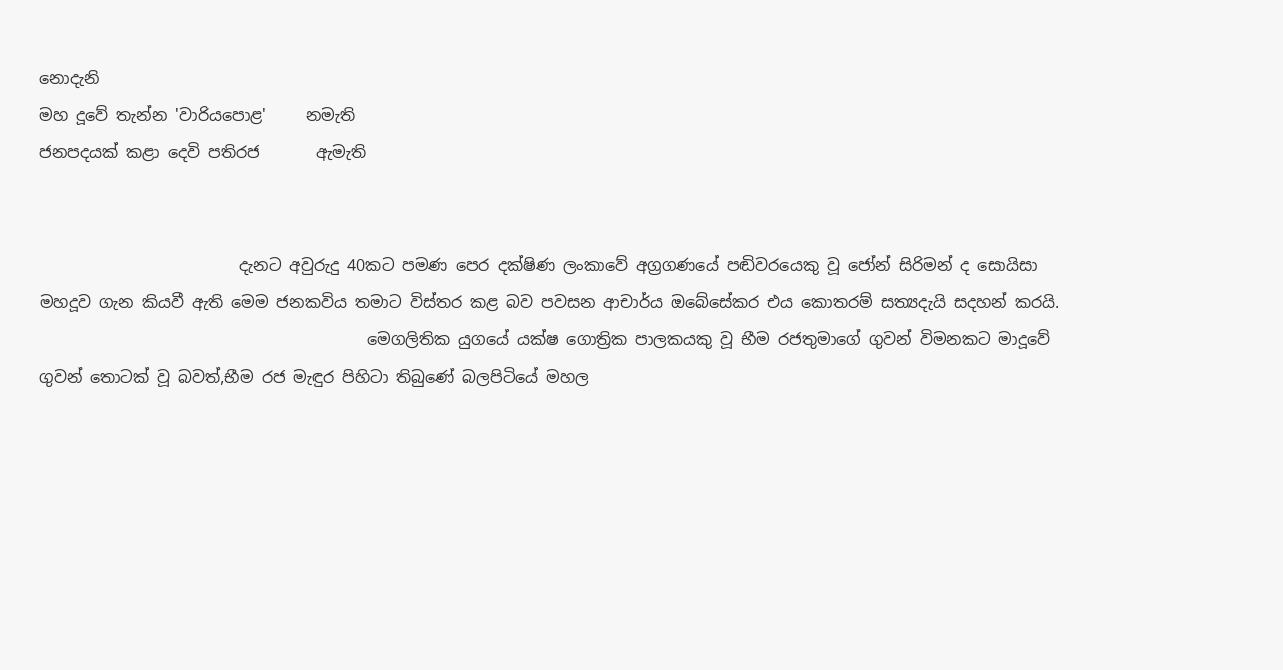නොදැනි
මහ දූවේ තැන්න 'වාරියපොළ'     නමැති
ජනපදයක් කළා දෙවි පතිරජ       ඇමැති


                         දැනට අවුරුදු 40කට පමණ පෙර දක්ෂිණ ලංකාවේ අග්‍රගණයේ පඬිවරයෙකු වූ ජෝන් සිරිමන් ද සොයිසා මහදූව ගැන කියවී ඇති මෙම ජනකවිය තමාට විස්තර කළ බව පවසන ආචාර්ය ඔබේසේකර එය කොතරම් සත්‍යදැයි සදහන් කරයි.
                                         මෙගලිතික යුගයේ යක්ෂ ගොත්‍රික පාලකයකු වූ භීම රජතුමාගේ ගුවන් විමනකට මාදූවේ ගුවන් තොටක් වූ බවත්,භීම රජ මැඳුර පිහිටා තිබුණේ බලපිටියේ මහල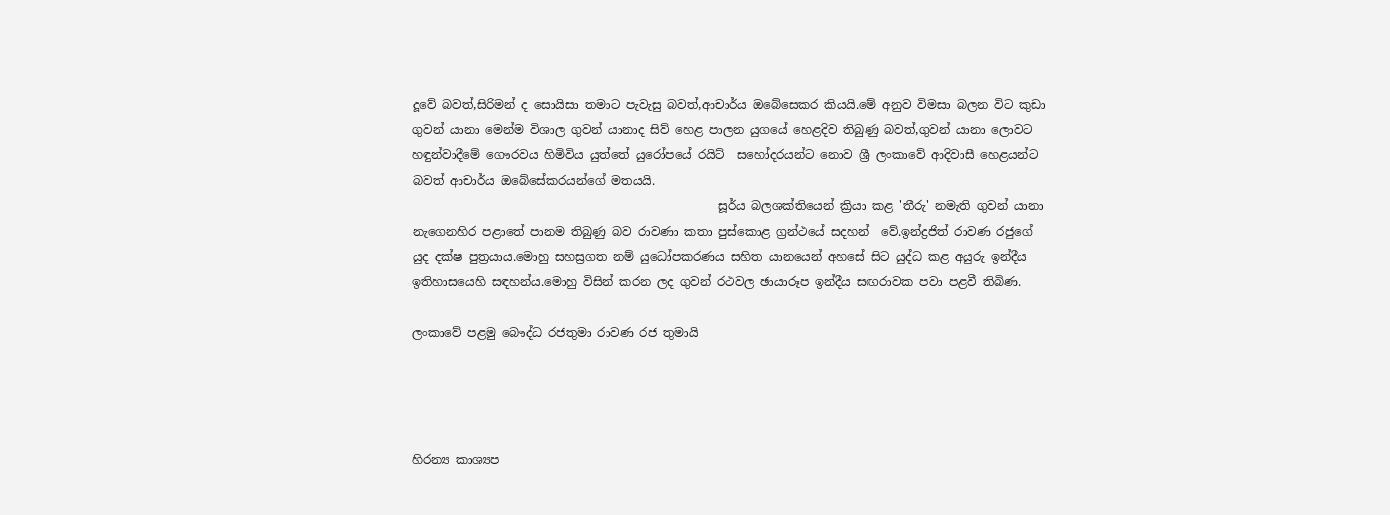දූවේ බවත්,සිරිමන් ද සොයිසා තමාට පැවැසු බවත්,ආචාර්ය ඔබේසෙකර කියයි.මේ අනුව විමසා බලන විට කුඩා ගුවන් යානා මෙන්ම විශාල ගුවන් යානාද සිව් ‍හෙළ පාලන යුගයේ හෙළදිව තිබුණු බවත්,ගුවන් යානා ලොවට හඳුන්වාදීමේ ගෞරවය හිමිවිය යුත්තේ යුරෝපයේ රයිට්  සහෝදරයන්ට නොව ශ්‍රී ලංකාවේ ආදිවාසී හෙළයන්ට බවත් ආචාර්ය ඔබේසේකරයන්ගේ මතයයි.
                                                   සූර්ය බලශක්තියෙන් ක්‍රියා කළ 'තීරු' නමැති ගුවන් යානා නැගෙනහිර පළාතේ පානම තිබුණු බව රාවණා කතා පුස්කොළ ග්‍රන්ථයේ සදහන්  වේ.ඉන්ද්‍රජිත් රාවණ රජුගේ යුද දක්ෂ පුත්‍රයාය.මොහු සහස්‍රගත නම් යුධෝපකරණය සහිත යානයෙන් අහසේ සිට යුද්ධ කළ අයුරු ඉන්දීය ඉතිහාසයෙහි සඳහන්ය.මොහු විසින් කරන ලද ගුවන් රථවල ඡායාරූප ඉන්දීය සඟරාවක පවා පළවී තිබිණ.

ලංකාවේ පළමු බෞද්ධ රජතුමා රාවණ රජ තුමායි




හිරන්‍ය කාශ්‍යප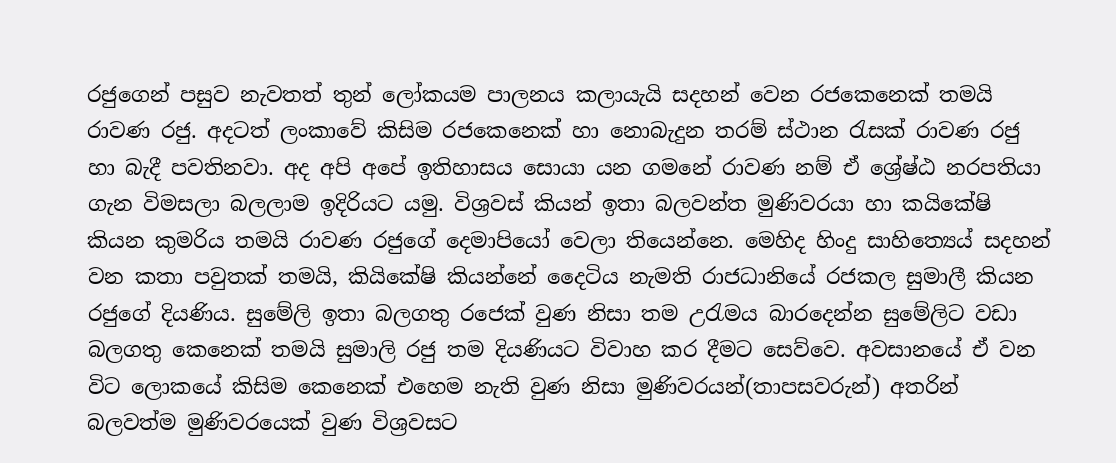රජුගෙන් පසුව නැවතත් තුන් ලෝකයම පාලනය කලායැයි සදහන් වෙන රජකෙනෙක් තමයි රාවණ රජු. අදටත් ලංකාවේ කිසිම රජකෙනෙක් හා නොබැදුන තරම් ස්ථාන රැසක් රාවණ රජු හා බැදී පවතිනවා. අද අපි අපේ ඉතිහාසය සොයා යන ගමනේ රාවණ නම් ඒ ශ්‍රේෂ්ඨ නරපතියා ගැන විමසලා බලලාම ඉදිරියට යමු. විශ්‍රවස් කියන් ඉතා බලවන්ත මුණිවරයා හා කයිකේෂි කියන කුමරිය තමයි රාවණ රජුගේ දෙමාපියෝ වෙලා තියෙන්නෙ. මෙහිද හිංදු සාහිත්‍යෙය් සදහන් වන කතා පවුතක් තමයි, කියිකේෂි කියන්නේ දෛටිය නැමති රාජධානියේ රජකල සුමාලී කියන රජුගේ දියණිය. සුමේලි ඉතා බලගතු රජෙක් වුණ නිසා තම උරැමය බාරදෙන්න සුමේලිට වඩා බලගතු කෙනෙක් තමයි සුමාලි රජු තම දියණියට විවාහ කර දීමට සෙව්වෙ. අවසානයේ ඒ වන විට ලොකයේ කිසිම කෙනෙක් එහෙම නැති වුණ නිසා මුණිවරයන්(තාපසවරුන්) අතරින් බලවත්ම මුණිවරයෙක් වුණ විශ්‍රවසට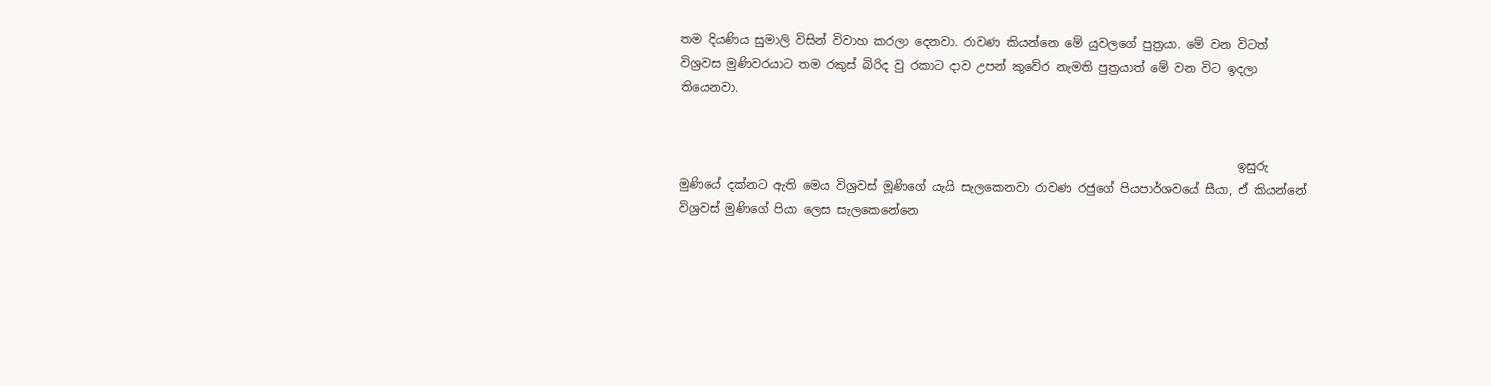තම දියණිය සුමාලි විසින් විවාහ කරලා දෙනවා. රාවණ කියන්නෙ මේ යුවලගේ පුත්‍රයා. මේ වන විටත් විශ්‍රවස මුණිවරයාට තම රකුස් බිරිද වු රකාට දාව උපන් කුවේර නැමති පුත්‍රයාත් මේ වන විට ඉදලා තියෙනවා.


                                                                                             ඉසුරු මුණියේ දක්නට ඇති මෙය විශ්‍රවස් මූණිගේ යැයි සැලකෙනවා රාවණ රජුගේ පියපාර්ශවයේ සීයා, ඒ කියන්නේ විශ්‍රවස් මුණිගේ පියා ලෙස සැලකෙනේනෙ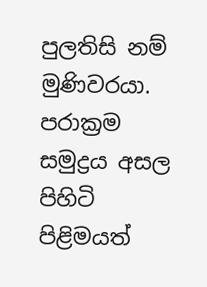පුලතිසි නම් මුණිවරයා. පරාක්‍රම සමුද්‍රය අසල පිහිටි පිළිමයත්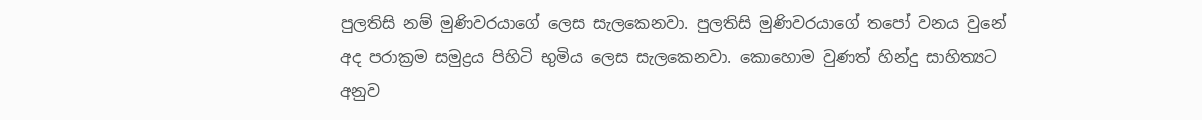පුලතිසි නම් මුණිවරයාගේ ලෙස සැලකෙනවා. පුලතිසි මුණිවරයාගේ තපෝ වනය වුනේ අද පරාක්‍රම සමුද්‍රය පිහිටි භුමිය ලෙස සැලකෙනවා. කොහොම වුණත් හින්දු සාහිත්‍යට අනුව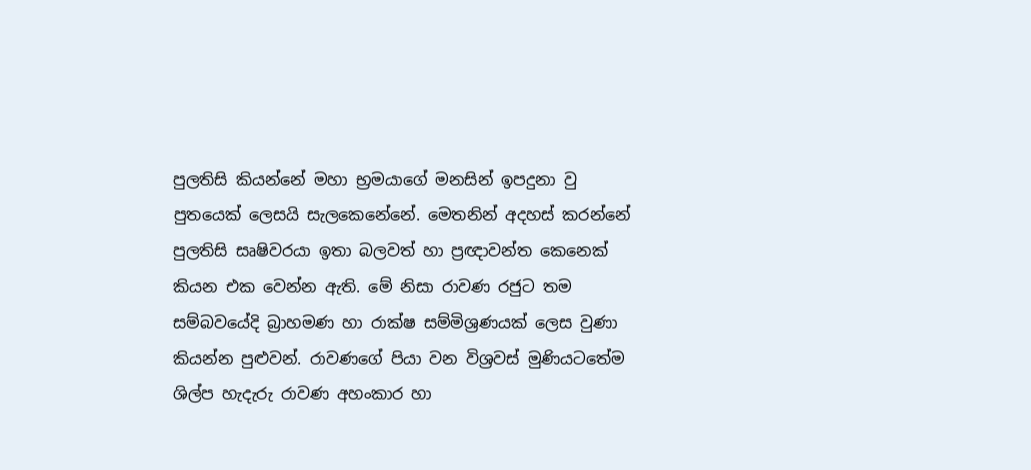පුලතිසි කියන්නේ මහා භ්‍රමයාගේ මනසින් ඉපදුනා වු පුතයෙක් ලෙසයි සැලකෙනේනේ. මෙතනින් අදහස් කරන්නේ පුලතිසි සෘෂිවරයා ඉතා බලවත් හා ප්‍රඥාවන්ත කෙනෙක් කියන එක වෙන්න ඇති. මේ නිසා රාවණ රජුට තම සම්බවයේදි බ්‍රාහමණ හා රාක්ෂ සම්මිශ්‍රණයක් ලෙස වුණා කියන්න පුළුවන්. රාවණගේ පියා වන විශ්‍රවස් මුණියටතේම ශිල්ප හැදැරු රාවණ අහංකාර හා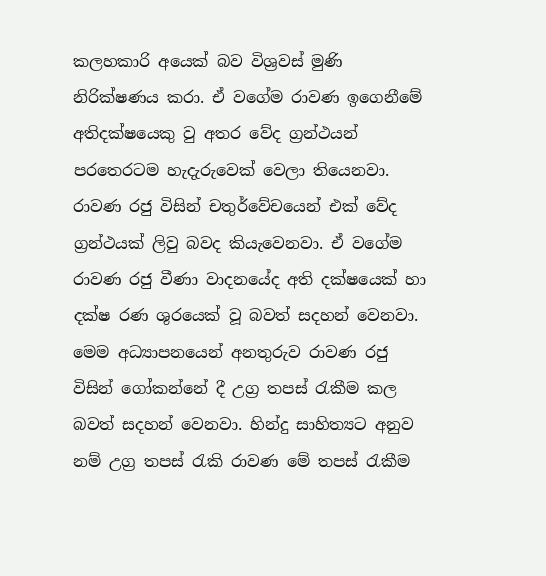කලහකාරි අයෙක් බව විශ්‍රවස් මුණි නිරික්ෂණය කරා. ඒ වගේම රාවණ ඉගෙනීමේ අතිදක්ෂයෙකු වු අතර වේද ග්‍රන්ථයන් පරතෙරටම හැදැරුවෙක් වෙලා තියෙනවා. රාවණ රජු විසින් චතුර්වේචයෙන් එක් වේද ග්‍රන්ථයක් ලිවු බවද කියැවෙනවා. ඒ වගේම රාවණ රජු වීණා වාදනයේද අති දක්ෂයෙක් හා දක්ෂ රණ ශුරයෙක් වූ බවත් සදහන් වෙනවා. මෙම අධ්‍යාපනයෙන් අනතුරුව රාවණ රජු විසින් ගෝකන්නේ දී උග්‍ර තපස් රැකීම කල බවත් සදහන් වෙනවා. හින්දු සාහිත්‍යට අනුව නම් උග්‍ර තපස් රැකි රාවණ මේ තපස් රැකීම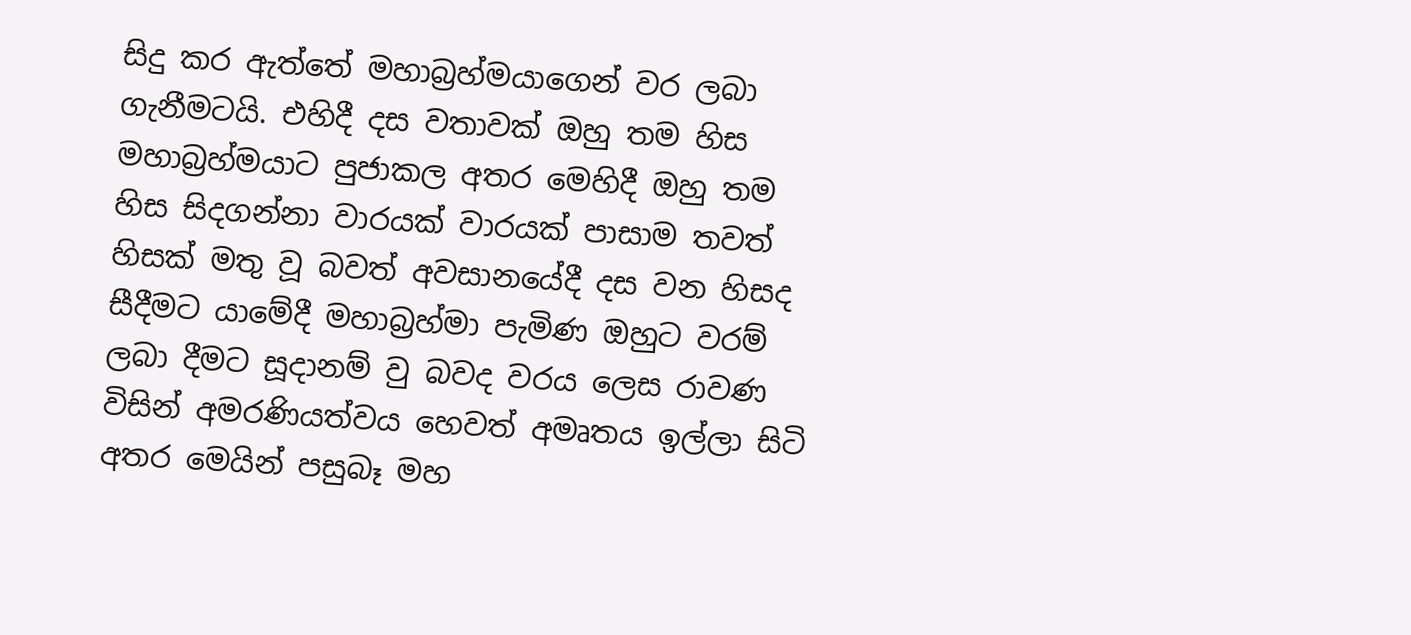සිදු කර ඇත්තේ මහාබ්‍රහ්මයාගෙන් වර ලබා ගැනීමටයි. එහිදී දස වතාවක් ඔහු තම හිස මහාබ්‍රහ්මයාට පුජාකල අතර මෙහිදී ඔහු තම හිස සිදගන්නා වාරයක් වාරයක් පාසාම තවත් හිසක් මතු වූ බවත් අවසානයේදී දස වන හිසද සීදීමට යාමේදී මහාබ්‍රහ්මා පැමිණ ඔහුට වරම් ලබා දීමට සූදානම් වු බවද වරය ලෙස රාවණ විසින් අමරණියත්වය හෙවත් අමෘතය ඉල්ලා සිටි අතර මෙයින් පසුබෑ මහ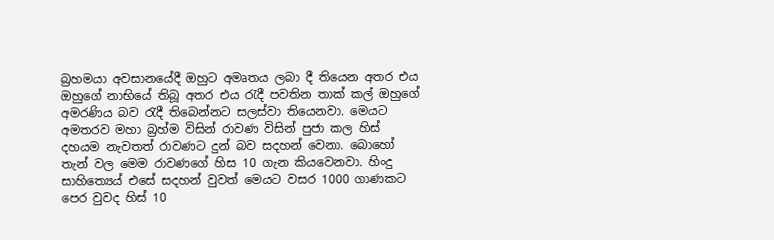බ්‍රහමයා අවසානයේදී ඔහුට අමෘතය ලබා දී තියෙන අතර එය ඔහුගේ නාභියේ තිබූ අතර එය රැදී පවතින තාක් කල් ඔහුගේ අමරණිය බව රැදී තිබෙන්නට සලස්වා තියෙනවා. මෙයට අමතරව මහා බ්‍රහ්ම විසින් රාවණ විසින් පුජා කල හිස් දහයම නැවතත් රාවණට දුන් බව සදහන් වෙනා. බොහෝ තැන් වල මෙම රාවණගේ හිස 10 ගැන කියවෙනවා. හිංදු සාහිත්‍යෙය් එසේ සදහන් වුවත් මෙයට වසර 1000 ගාණකට පෙර වුවද හිස් 10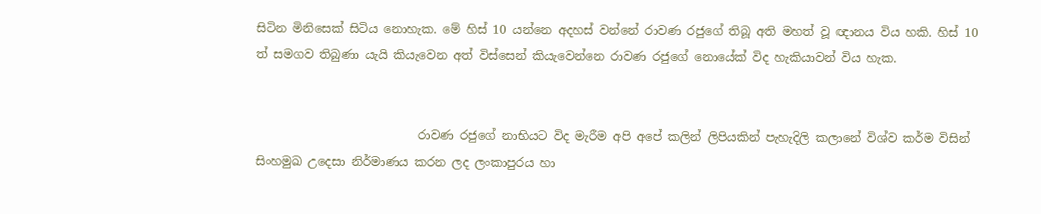සිටින මිනිසෙක් සිටිය නොහැක. මේ හිස් 10 යන්නෙ අදහස් වන්නේ රාවණ රජුගේ තිබූ අති මහත් වූ ඥානය විය හකි. හිස් 10 ත් සමගව තිබුණා යැයි කියැවෙන අත් විස්සෙන් කියැවෙන්නෙ රාවණ රජුගේ නොයේක් විද හැකියාවන් විය හැක.


                           රාවණ රජුගේ නාභියට විද මැරීම අපි අපේ කලින් ලිපියකින් පැහැදිලි කලානේ විශ්ව කර්ම විසින් සිංහමුඛ උදෙසා නිර්මාණය කරන ලද ලංකාපුරය හා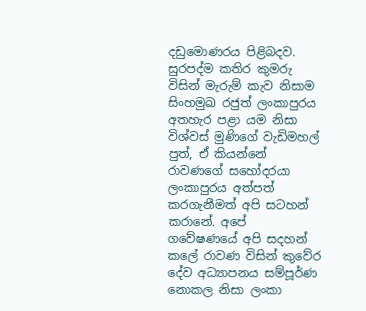දඩුමොණරය පිළිබදව. සුරපද්ම කතිර කුමරු විසින් මැරුම් කැව නිසාම සිංහමුඛ රජුත් ලංකාපුරය අතහැර පළා යම නිසා විශ්වස් මුණිගේ වැඩිමහල් පුත්, ඒ කියන්නේ රාවණගේ සහෝදරයා ලංකාපුරය අත්පත් කරගැනීමත් අපි සටහන් කරානේ. අපේ ගවේෂණයේ අපි සදහන් කලේ රාවණ විසින් කුවේර දේව අධ්‍යාපනය සම්පූර්ණ නොකල නිසා ලංකා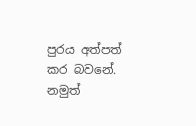පුරය අත්පත් කර බවනේ. නමුත්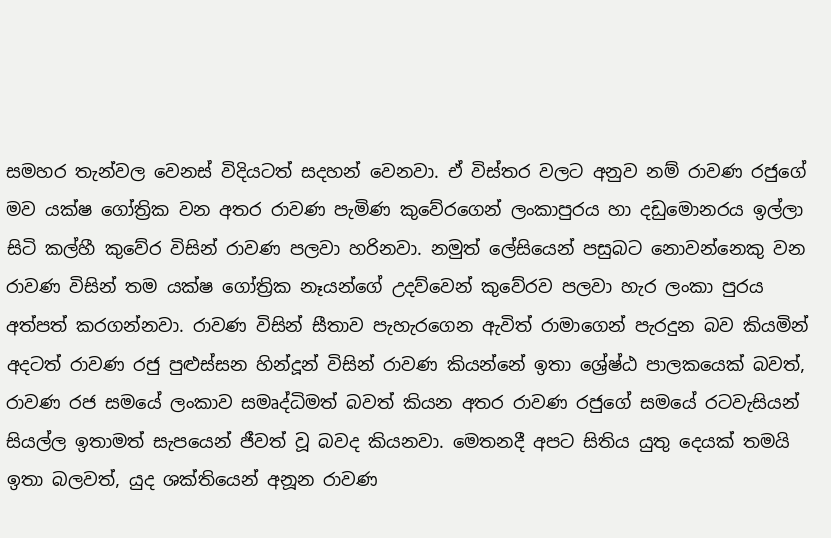සමහර තැන්වල වෙනස් විදියටත් සදහන් වෙනවා. ඒ විස්තර වලට අනුව නම් රාවණ රජුගේ මව යක්ෂ ගෝත්‍රික වන අතර රාවණ පැමිණ කුවේරගෙන් ලංකාපුරය හා දඩුමොනරය ඉල්ලා සිටි කල්හී කුවේර විසින් රාවණ පලවා හරිනවා. නමුත් ලේසියෙන් පසුබට නොවන්නෙකු වන රාවණ විසින් තම යක්ෂ ගෝත්‍රික නෑයන්ගේ උදව්වෙන් කුවේරව පලවා හැර ලංකා පුරය අත්පත් කරගන්නවා. රාවණ විසින් සීතාව පැහැරගෙන ඇවිත් රාමාගෙන් පැරදුන බව කියමින් අදටත් රාවණ රජු පුළුස්සන හින්දූන් විසින් රාවණ කියන්නේ ඉතා ශ්‍රේෂ්ඨ පාලකයෙක් බවත්, රාවණ රජ සමයේ ලංකාව සමෘද්ධිමත් බවත් කියන අතර රාවණ රජුගේ සමයේ රටවැසියන් සියල්ල ඉතාමත් සැපයෙන් ජීවත් වූ බවද කියනවා. මෙතනදී අපට සිතිය යුතු දෙයක් තමයි ඉතා බලවත්, යුද ශක්තියෙන් අනූන රාවණ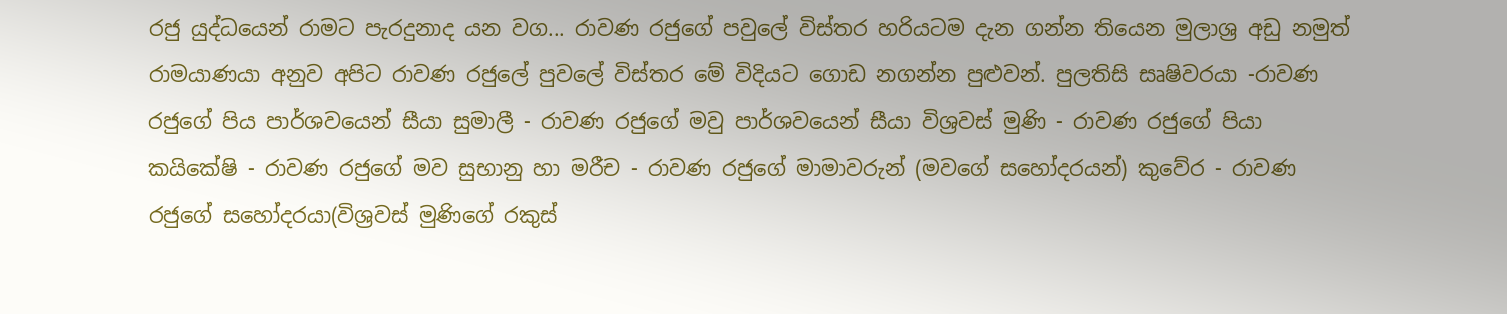රජු යුද්ධයෙන් රාමට පැරදුනාද යන වග... රාවණ රජුගේ පවුලේ විස්තර හරියටම දැන ගන්න තියෙන මුලාශ්‍ර අඩු නමුත් රාමයාණයා අනුව අපිට රාවණ රජුලේ පුවලේ විස්තර මේ විදියට ගොඩ නගන්න පුළුවන්. පුලතිසි සෘෂිවරයා -රාවණ රජුගේ පිය පාර්ශවයෙන් සීයා සුමාලී - රාවණ රජුගේ මවු පාර්ශවයෙන් සීයා විශ්‍රවස් මුණි - රාවණ රජුගේ පියා කයිකේෂි - රාවණ රජුගේ මව සුභානු හා මරීච - රාවණ රජුගේ මාමාවරුන් (මවගේ සහෝදරයන්) කුවේර - රාවණ රජුගේ සහෝදරයා(විශ්‍රවස් මුණිගේ රකුස්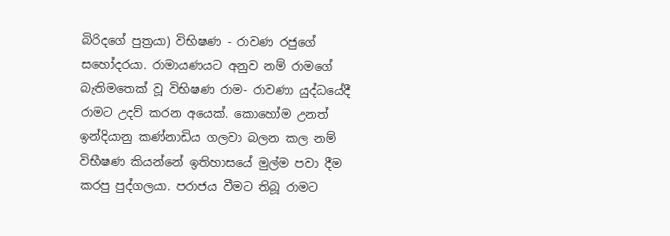බිරිදගේ පුත්‍රයා) විභිෂණ - රාවණ රජුගේ සහෝදරයා. රාමායණයට අනුව නම් රාමගේ බැතිමතෙක් වූ විභිෂණ රාම- රාවණා යුද්ධයේදී රාමට උදව් කරන අයෙක්. කොහෝම උනත් ඉන්දියානු කණ්නාඩිය ගලවා බලන කල නම් විභීෂණ කියන්නේ ඉතිහාසයේ මුල්ම පවා දීම කරපු පුද්ගලයා. පරාජය වීමට තිබූ රාමට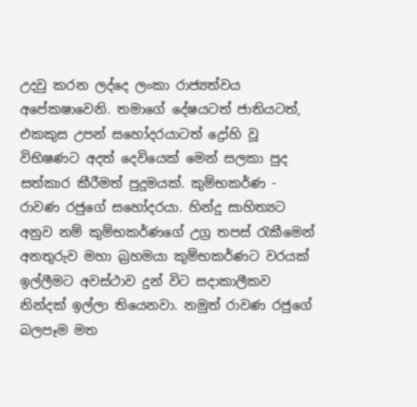උදවු කරන ලද්දෙ ලංකා රාජ්‍යත්වය අපේකෂාවෙනි. තමාගේ දේෂයටත් ජාතියටත්, එකකුස උපන් සහෝදරයාටත් ද්‍රෝහි වූ විභිෂණට අදත් දෙවියෙක් මෙන් සලකා පුද සත්කාර කීරීමත් පුදුමයක්. කුම්භකර්ණ - රාවණ රජුගේ සහෝදරයා. හින්දු සාහිත්‍යට අනුව නම් කුම්භකර්ණගේ උග්‍ර තපස් රැකීමෙන් අනතුරුව මහා බ්‍රහමයා කුම්භකර්ණට වරයක් ඉල්ලීමට අවස්ථාව දුන් විට සදාකාලීකව නින්දක් ඉල්ලා තියෙනවා. නමුත් රාවණ රජුගේ බලපෑම මත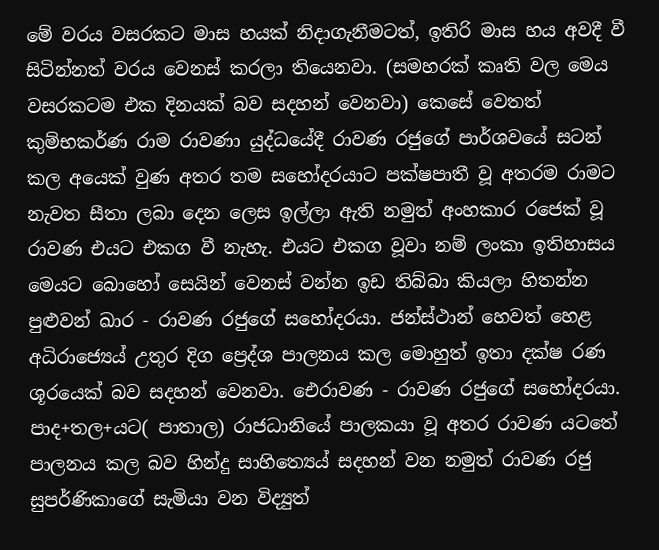මේ වරය වසරකට මාස හයක් නිදාගැනීමටත්, ඉතිරි මාස හය අවදී වී සිටින්නත් වරය වෙනස් කරලා තියෙනවා. (සමහරක් කෘති වල මෙය වසරකටම එක දිනයක් බව සදහන් වෙනවා) කෙසේ වෙතත් කුම්භකර්ණ රාම රාවණා යුද්ධයේදී රාවණ රජුගේ පාර්ශවයේ සටන් කල අයෙක් වුණ අතර තම සහෝදරයාට පක්ෂපාතී වූ අතරම රාමට නැවත සීතා ලබා දෙන ලෙස ඉල්ලා ඇති නමුත් අංහකාර රජෙක් වූ රාවණ එයට එකග වී නැහැ. එයට එකග වූවා නම් ලංකා ඉතිහාසය මෙයට බොහෝ සෙයින් වෙනස් වන්න ඉඩ තිබ්බා කියලා හිතන්න පුළුවන් ඛාර - රාවණ රජුගේ සහෝදරයා. ජන්ස්ථාන් හෙවත් හෙළ අධිරාජ්‍යෙය් උතුර දිග ප්‍රෙද්ශ පාලනය කල මොහුත් ඉතා දක්ෂ රණ ශූරයෙක් බව සදහන් වෙනවා. ඓරාවණ - රාවණ රජුගේ සහෝදරයා. පාද+තල+යට( පාතාල) රාජධානියේ පාලකයා වූ අතර රාවණ යටතේ පාලනය කල බව හින්දු සාහිත්‍යෙය් සදහන් වන නමුත් රාවණ රජු සුපර්ණිකාගේ සැමියා වන විද්‍යුත්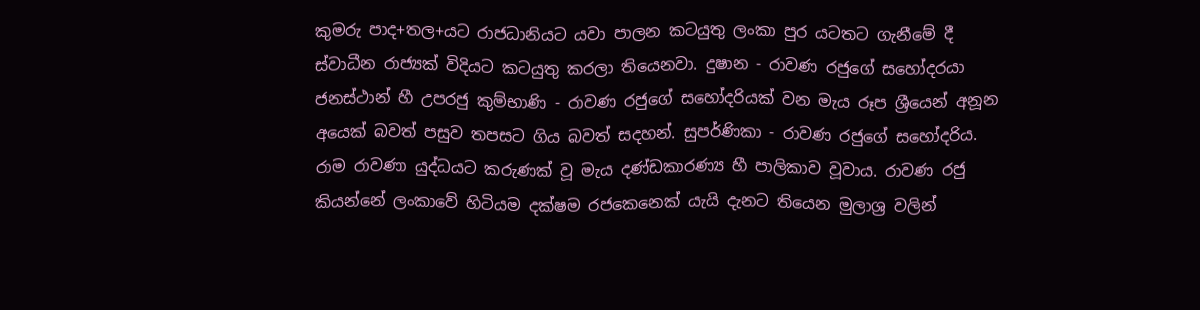කුමරු පාද+තල+යට රාජධානියට යවා පාලන කටයුතු ලංකා පුර යටතට ගැනීමේ දී ස්වාධීන රාජ්‍යක් විදියට කටයුතු කරලා තියෙනවා. දුෂාන - රාවණ රජුගේ සහෝදරයා ජනස්ථාන් හී උපරජු කුම්භාණි - රාවණ රජුගේ සහෝදරියක් වන මැය රූප ශ්‍රීයෙන් අනූන අයෙක් බවත් පසුව තපසට ගිය බවත් සදහන්. සුපර්ණිකා - රාවණ රජුගේ සහෝදරිය. රාම රාවණා යුද්ධයට කරුණක් වූ මැය දණ්ඩකාරණ්‍ය හී පාලිකාව වූවාය. රාවණ රජු කියන්නේ ලංකාවේ හිටියම දක්ෂම රජකෙනෙක් යැයි දැනට තියෙන මුලාශ්‍ර වලින්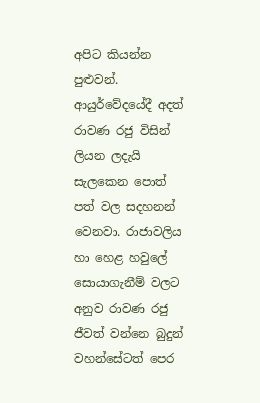අපිට කියන්න පුළුවන්. ආයුර්වේදයේදී අදත් රාවණ රජු විසින් ලියන ලදැයි සැලකෙන පොත් පත් වල සදහනන් වෙනවා. රාජාවලිය හා හෙළ හවුලේ සොයාගැනීම් වලට අනුව රාවණ රජු ජීවත් වන්නෙ බුදුන් වහන්සේටත් පෙර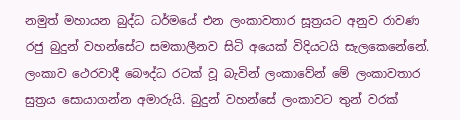නමුත් මහායන බුද්ධ ධර්මයේ එන ලංකාවතාර සූත්‍රයට අනුව රාවණ රජු බුදුන් වහන්සේට සමකාලීනව සිටි අයෙක් විදියටයි සැලකෙනේනේ. ලංකාව ථෙරවාදී බෞද්ධ රටක් වූ බැවින් ලංකාවේන් මේ ලංකාවතාර සුත්‍රය සොයාගන්න අමාරුයි. බුදුන් වහන්සේ ලංකාවට තුන් වරක්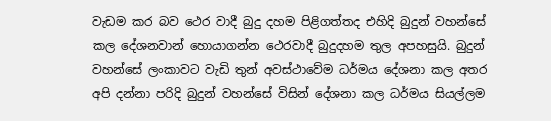වැඩම කර බව ථෙර වාදී බුදු දහම පිළිගත්තද එහිදි බුදුන් වහන්සේ කල දේශනවාන් හොයාගන්න ථෙරවාදී බුදුදහම තුල අපහසුයි. බුදුන් වහන්සේ ලංකාවට වැඩි තුන් අවස්ථාවේම ධර්මය දේශනා කල අතර අපි දන්නා පරිදි බුදුන් වහන්සේ විසින් දේශනා කල ධර්මය සියල්ලම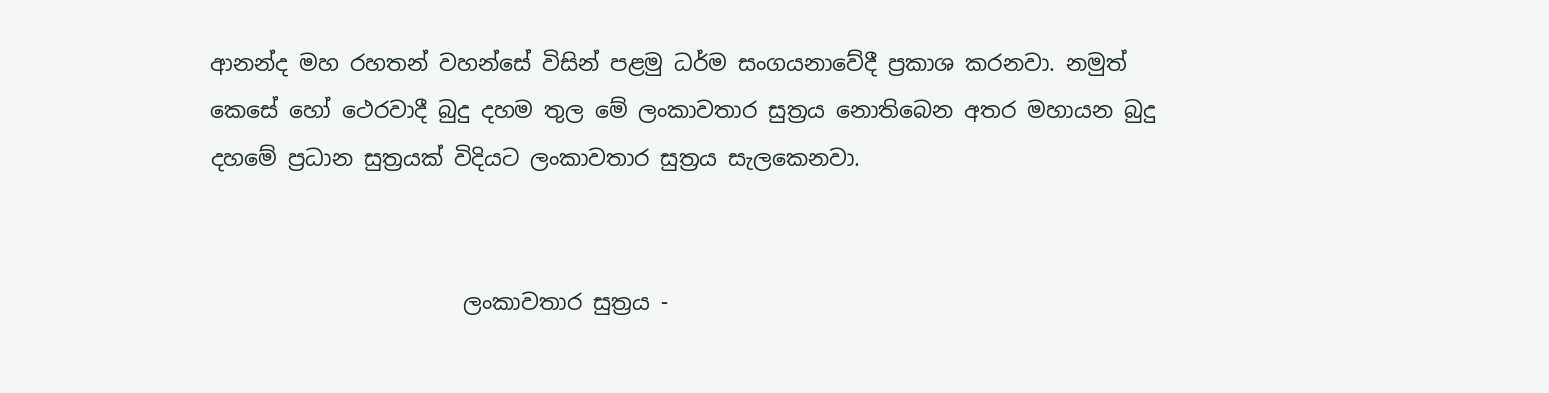ආනන්ද මහ රහතන් වහන්සේ විසින් පළමු ධර්ම සංගයනාවේදී ප්‍රකාශ කරනවා. නමුත් කෙසේ හෝ ථෙරවාදී බුදු දහම තුල මේ ලංකාවතාර සුත්‍රය නොතිබෙන අතර මහායන බුදු දහමේ ප්‍රධාන සුත්‍රයක් විදියට ලංකාවතාර සුත්‍රය සැලකෙනවා.


                       ලංකාවතාර සුත්‍රය -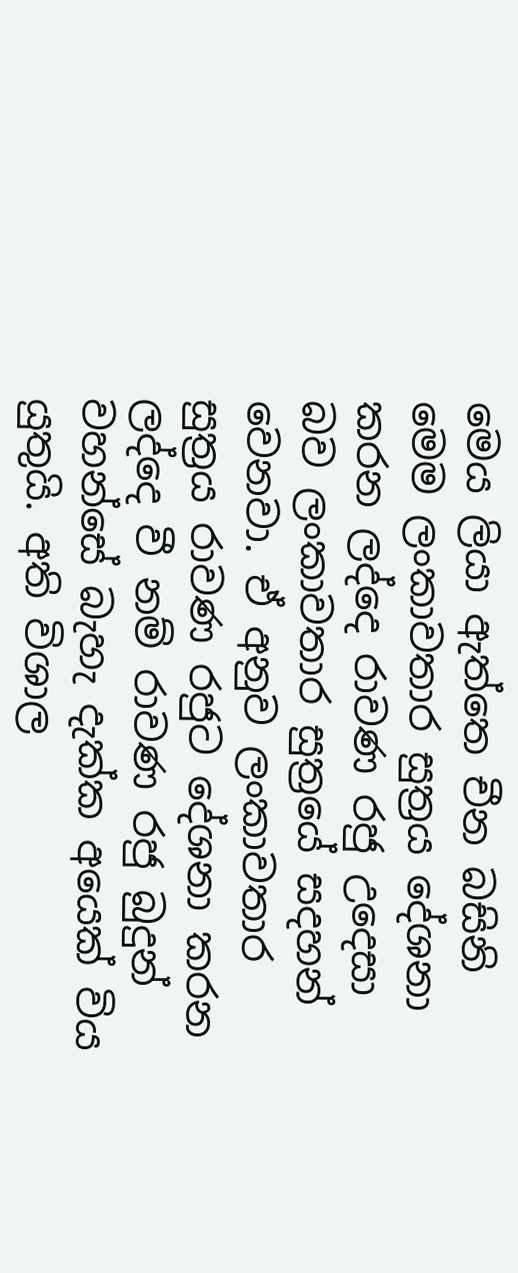මෙය ලියා ඇත්‍තෙ චීන බසිනි මෙම ලංකාවතාර සුත්‍රය දේශනා කරන ලද්දෙ රාවණ රජු උදෙසා බව ලංකාවතාර සුත්‍රයේ සදහන් වෙනවා. ඒ අනුව ලංකාවතාර සුත්‍රය රාවණ රජුට දේශනා කරන ලද්දෙ වී නම් රාවණ රජු බුදුන් වහන්සේ බැහැ දැක්ක අයෙක් විය යුතුයි. අති විශාල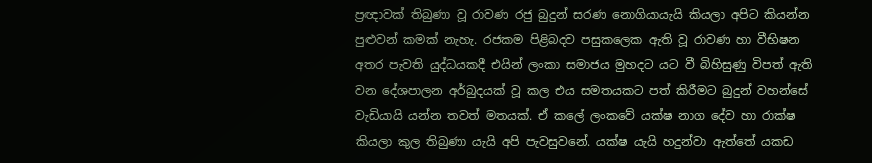ප්‍රඥාවක් තිබුණා වූ රාවණ රජු බුදුන් සරණ නොගියායැයි කියලා අපිට කියන්න පුළුවන් කමක් නැහැ. රජකම පිළිබදව පසුකලෙක ඇති වූ රාවණ හා වීභිෂන අතර පැවති යුද්ධයකදී එයින් ලංකා සමාජය මුහදට යට වී බිහිසුණු විපත් ඇති වන දේශපාලන අර්බුදයක් වූ කල එය සමතයකට පත් කිරීමට බුදුන් වහන්සේ වැඩියායි යන්න තවත් මතයක්. ඒ කලේ ලංකවේ යක්ෂ නාග දේව හා රාක්ෂ කියලා කුල තිබුණා යැයි අපි පැවසුවනේ. යක්ෂ යැයි හදුන්වා ඇත්තේ යකඩ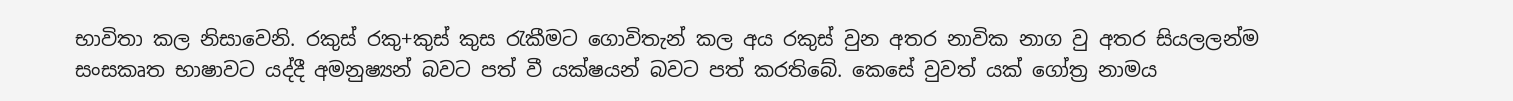භාවිතා කල නිසාවෙනි. රකුස් රකු+කුස් කුස රැකීමට ගොවිතැන් කල අය රකුස් වුන අතර නාවික නාග වු අතර සියලලන්ම සංසකෘත භාෂාවට යද්දී අමනුෂ්‍යන් බවට පත් වී යක්ෂයන් බවට පත් කරතිබේ. කෙසේ වුවත් යක් ගෝත්‍ර නාමය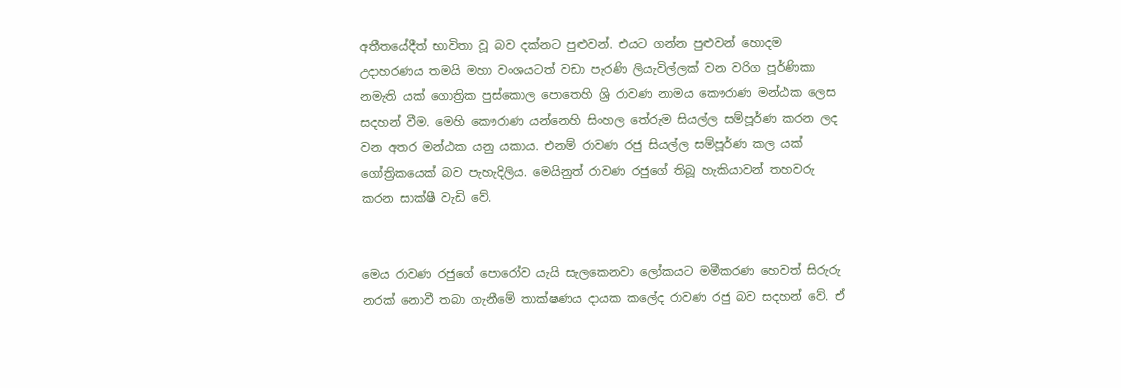අතීතයේදීත් භාවිතා වූ බව දක්නට පුළුවන්. එයට ගන්න පුළුවන් හොදම උදාහරණය තමයි මහා වංශයටත් වඩා පැරණි ලියැවිල්ලක් වන වරිග පූර්ණිකා නමැති යක් ගොත්‍රික පුස්කොල පොතෙහි ශ්‍රි රාවණ නාමය කෞරාණ මන්ඨක ලෙස සදහන් වීම. මෙහි කෞරාණ යන්නෙහි සිංහල තේරුම සියල්ල සම්පූර්ණ කරන ලද වන අතර මන්ඨක යනු යකාය. එනම් රාවණ රජු සියල්ල සම්පූර්ණ කල යක් ගෝත්‍රිකයෙක් බව පැහැදිලිය. මෙයිනුත් රාවණ රජුගේ තිබූ හැකියාවන් තහවරු කරන සාක්ෂී වැඩි වේ.


මෙය රාවණ රජුගේ පොරෝව යැයි සැලකෙනවා ලෝකයට මමීකරණ හෙවත් සිරුරු නරක් නොවී තබා ගැනීමේ තාක්ෂණය දායක කලේද රාවණ රජු බව සදහන් වේ. ඒ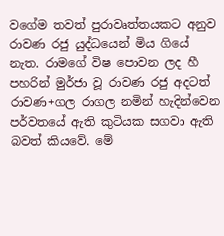වගේම තවත් පුරාවෘත්තයකට අනුව රාවණ රජු යුද්ධයෙන් මිය ගියේ නැත. රාමගේ විෂ පොවන ලද හී පහරින් මුර්ජා වූ රාවණ රජු අදටත් රාවණ+ගල රාගල නමින් හැදින්වෙන පර්වතයේ ඇති කුටියක සගවා ඇති බවත් කියවේ. මේ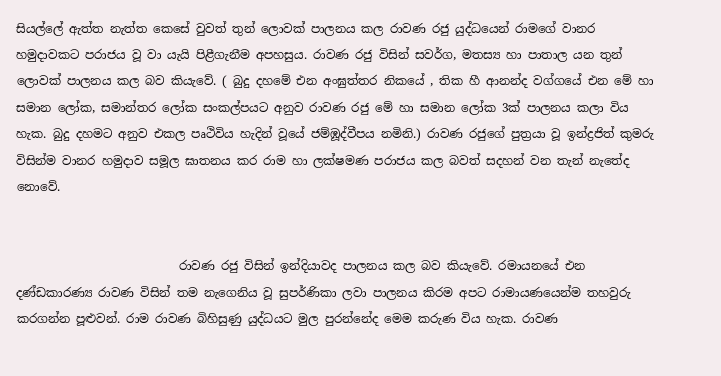සියල්ලේ ඇත්ත නැත්ත කෙසේ වුවත් තුන් ලොවක් පාලනය කල රාවණ රජු යුද්ධයෙන් රාමගේ වානර හමුදාවකට පරාජය වූ වා යැයි පිළීගැනීම අපහසුය. රාවණ රජු විසින් සවර්ග, මතස්‍ය හා පාතාල යන තුන් ලොවක් පාලනය කල බව කියැවේ. ( බුදු දහමේ එන අංඝුත්තර නිකයේ , තික හී ආනන්ද වග්ගයේ එන මේ හා සමාන ලෝක, සමාන්තර ලෝක සංකල්පයට අනුව රාවණ රජු මේ හා සමාන ලෝක 3ක් පාලනය කලා විය හැක. බුදු දහමට අනුව එකල පෘථිවිය හැදින් වූයේ ජම්ඹූද්වීපය නමිනි.) රාවණ රජුගේ පුත්‍රයා වූ ඉන්ද්‍රජිත් කුමරු විසින්ම වානර හමුදාව සමූල ඝාතනය කර රාම හා ලක්ෂමණ පරාජය කල බවත් සදහන් වන තැන් නැතේද නොවේ.


                           රාවණ රජු විසින් ඉන්දියාවද පාලනය කල බව කියැවේ. රමායනයේ එන දණ්ඩකාරණ්‍ය රාවණ විසින් තම නැගෙනිය වූ සුපර්ණිකා ලවා පාලනය කිරම අපට රාමායණයෙන්ම තහවුරු කරගන්න පූළුවන්. රාම රාවණ බිහිසුණු යුද්ධයට මුල පුරන්නේද මෙම කරුණ විය හැක. රාවණ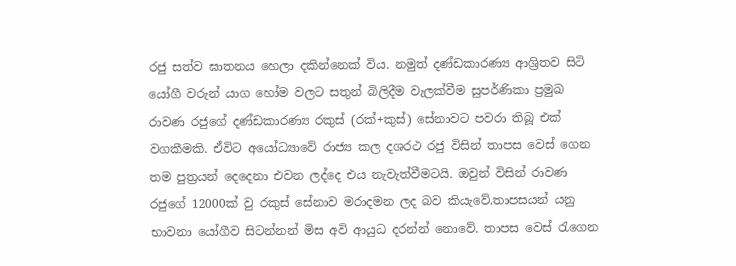රජු සත්ව ඝාතනය හෙලා දකින්නෙක් විය. නමුත් දණ්ඩකාරණ්‍ය ආශ්‍රිතව සිටි යෝගී වරුන් යාග හෝම වලට සතුන් බිලිදීම වැලක්වීම සුපර්ණිකා ප්‍රමුඛ රාවණ රජුගේ දණ්ඩකාරණ්‍ය රකුස් (රක්+කුස්) සේනාවට පවරා තිබූ එක් වගකීමකි. ඒවිට අයෝධ්‍යාවේ රාජ්‍ය කල දශරථ රජු විසින් තාපස වෙස් ගෙන තම පුත්‍රයන් දෙදෙනා එවන ලද්දෙ එය නැවැත්වීමටයි. ඔවුන් විසින් රාවණ රජුගේ 12000ක් වු රකුස් සේනාව මරාදමන ලද බව කියැවේ.තාපසයන් යනු භාවනා යෝගීව සිටන්නන් මිස අවි ආයුධ දරන්න් නොවේ. තාපස වෙස් රැගෙන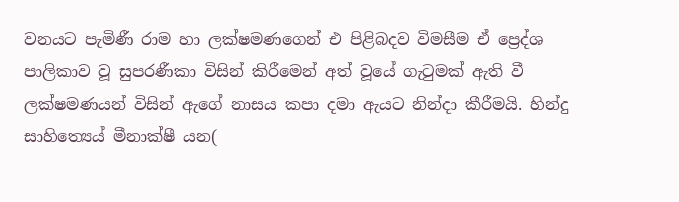වනයට පැමිණී රාම හා ලක්ෂමණගෙන් එ පිළිබදව විමසීම ඒ ප්‍රෙද්ශ පාලිකාව වූ සුපරණීකා විසින් කිරීමෙන් අත් වූයේ ගැටුමක් ඇති වී ලක්ෂමණයන් විසින් ඇගේ නාසය කපා දමා ඇයට නින්දා කීරීමයි. හින්දු සාහිත්‍යෙය් මීනාක්ෂී යන(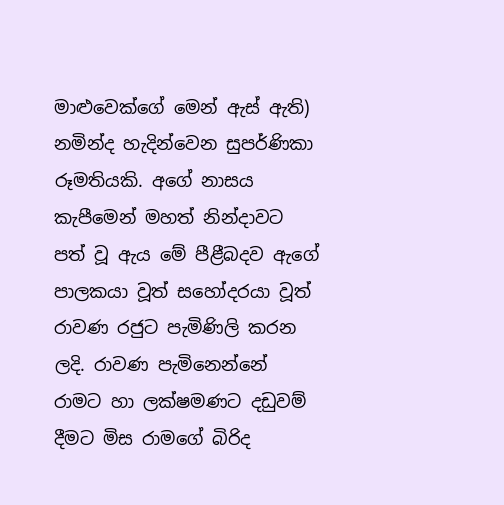මාළුවෙක්ගේ මෙන් ඇස් ඇති) නමින්ද හැදින්වෙන සුපර්ණිකා රූමතියකි. අගේ නාසය කැපීමෙන් මහත් නින්දාවට පත් වූ ඇය මේ පීළීබදව ඇගේ පාලකයා වූත් සහෝදරයා වූත් රාවණ රජුට පැමිණිලි කරන ලදි. රාවණ පැමිනෙන්නේ රාමට හා ලක්ෂමණට දඩුවම් දීමට මිස රාමගේ බිරිද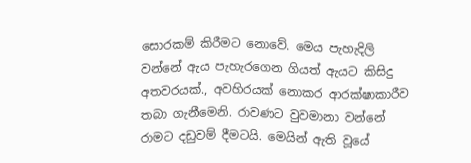සොරකම් කිරීමට නොවේ. මෙය පැහැදිලි වන්නේ ඇය පැහැරගෙන ගියත් ඇයට කිසිදු අතවරයක්., අවහිරයක් නොකර ආරක්ෂාකාරීව තබා ගැනීමෙනි. රාවණට වුවමානා වන්නේ රාමට දඩුවම් දීමටයි. මෙයින් ඇති වූයේ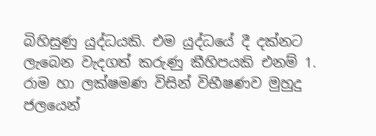බිහිසුණු යුද්ධයකි. එම යුද්ධයේ දී දක්නට ලැබෙන වැදගත් කරුණු කීහිපයකි එනම් 1. රාම හා ලක්ෂමණ විසින් විභීෂණව මුහුදු ජලයෙන්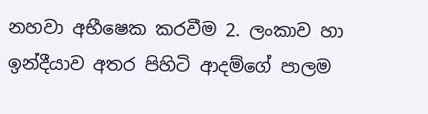නහවා අභීෂෙක කරවීම 2. ලංකාව හා ඉන්දීයාව අතර පිහිටි ආදම්ගේ පාලම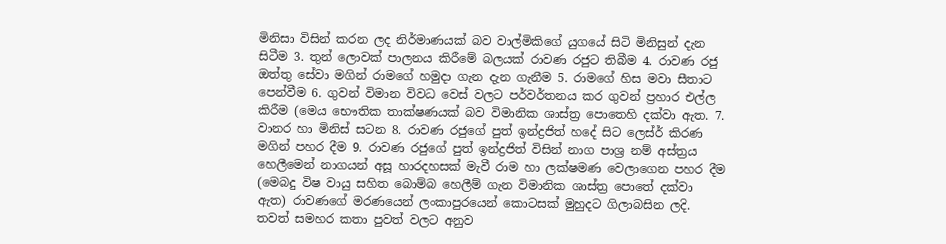මිනිසා විසින් කරන ලද නිර්මාණයක් බව වාල්මිකිගේ යුගයේ සිටි මිනිසුන් දැන සිටීම 3. තුන් ලොවක් පාලනය කිරීමේ බලයක් රාවණ රජුට තිබීම 4. රාවණ රජු ඔත්තු සේවා මගින් රාමගේ හමුදා ගැන දැන ගැනීම 5. රාමගේ හිස මවා සීතාට පෙන්වීම 6. ගුවන් විමාන විවධ වෙස් වලට පර්වර්තනය කර ගුවන් ප්‍රහාර එල්ල කිරීම (මෙය භෞතික තාක්ෂණයක් බව විමානික ශාස්ත්‍ර පොතෙහි දක්වා ඇත. 7. වානර හා මිනිස් සටන 8. රාවණ රජුගේ පුත් ඉන්ද්‍රජිත් හදේ සිට ලෙස්ර් කිරණ මගින් පහර දීම 9. රාවණ රජුගේ පුත් ඉන්ද්‍රජිත් විසින් නාග පාශ්‍ර නම් අස්ත්‍රය හෙලීමෙන් නාගයන් අසූ හාරදහසක් මැවී රාම හා ලක්ෂමණ වෙලාගෙන පහර දීම (මෙබදු විෂ වායු සහිත බොම්බ හෙලීම් ගැන විමානික ශාස්ත්‍ර පොතේ දක්වා ඇත) රාවණගේ මරණයෙන් ලංකාපුරයෙන් කොටසක් මුහුදට ගිලාබසින ලදි. තවත් සමහර කතා පුවත් වලට අනුව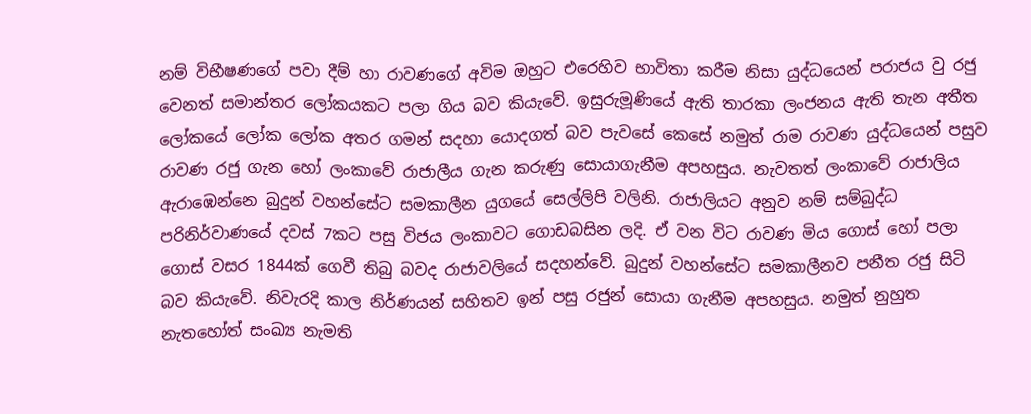නම් විභීෂණගේ පවා දීම් හා රාවණගේ අවිම ඔහුට එරෙහිව භාවිතා කරීම නිසා යුද්ධයෙන් පරාජය වු රජු වෙනත් සමාන්තර ලෝකයකට පලා ගිය බව කියැවේ. ඉසුරුමූණියේ ඇති තාරකා ලංජනය ඇති තැන අතීත ලෝකයේ ලෝක ලෝක අතර ගමන් සදහා යොදගත් බව පැවසේ කෙසේ නමුත් රාම රාවණ යුද්ධයෙන් පසුව රාවණ රජු ගැන හෝ ලංකාවේ රාජාලීය ගැන කරුණු සොයාගැනීම අපහසුය. නැවතත් ලංකාවේ රාජාලිය ඇරාඹෙන්නෙ බුදුන් වහන්සේට සමකාලීන යුගයේ සෙල්ලිපි වලිනි. රාජාලියට අනුව නම් සම්බුද්ධ පරිනිර්වාණයේ දවස් 7කට පසු විජය ලංකාවට ගොඩබසින ලදි. ඒ වන විට රාවණ මිය ගොස් හෝ පලා ගොස් වසර 1844ක් ගෙවී තිබු බවද රාජාවලියේ සදහන්වේ. බුදුන් වහන්සේට සමකාලීනව පනීත රජු සිටි බව කියැවේ. නිවැරදි කාල නිර්ණයන් සහිතව ඉන් පසු රජුන් සොයා ගැනීම අපහසුය. නමුත් නුහුත නැතහෝත් සංඛ්‍ය නැමති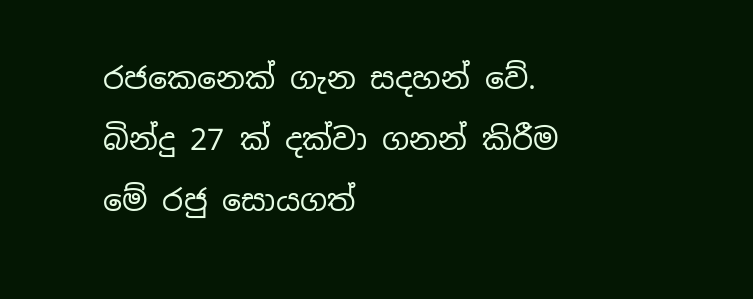රජකෙනෙක් ගැන සදහන් වේ. බින්දු 27 ක් දක්වා ගනන් කිරීම මේ රජු සොයගත්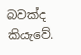බවක්ද කියැවේ.